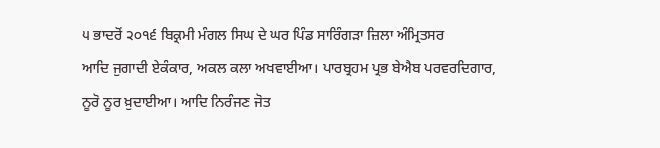੫ ਭਾਦਰੋਂ ੨੦੧੬ ਬਿਕ੍ਰਮੀ ਮੰਗਲ ਸਿਘ ਦੇ ਘਰ ਪਿੰਡ ਸਾਰਿੰਗੜਾ ਜ਼ਿਲਾ ਅੰਮ੍ਰਿਤਸਰ
ਆਦਿ ਜੁਗਾਦੀ ਏਕੰਕਾਰ, ਅਕਲ ਕਲਾ ਅਖਵਾਈਆ। ਪਾਰਬ੍ਰਹਮ ਪ੍ਰਭ ਬੇਐਬ ਪਰਵਰਦਿਗਾਰ, ਨੂਰੋ ਨੂਰ ਖ਼ੁਦਾਈਆ। ਆਦਿ ਨਿਰੰਜਣ ਜੋਤ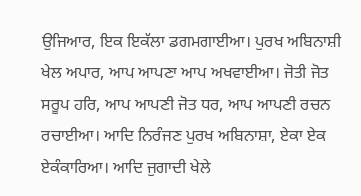ਉਜਿਆਰ, ਇਕ ਇਕੱਲਾ ਡਗਮਗਾਈਆ। ਪੁਰਖ ਅਬਿਨਾਸ਼ੀ ਖੇਲ ਅਪਾਰ, ਆਪ ਆਪਣਾ ਆਪ ਅਖਵਾਈਆ। ਜੋਤੀ ਜੋਤ ਸਰੂਪ ਹਰਿ, ਆਪ ਆਪਣੀ ਜੋਤ ਧਰ, ਆਪ ਆਪਣੀ ਰਚਨ ਰਚਾਈਆ। ਆਦਿ ਨਿਰੰਜਣ ਪੁਰਖ ਅਬਿਨਾਸ਼ਾ, ਏਕਾ ਏਕ ਏਕੰਕਾਰਿਆ। ਆਦਿ ਜੁਗਾਦੀ ਖੇਲੇ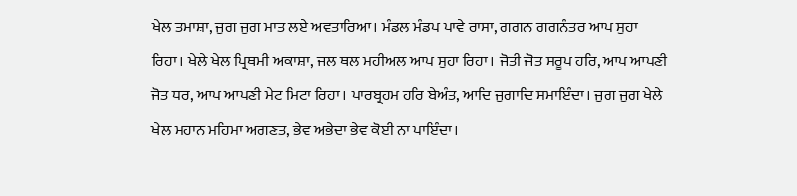ਖੇਲ ਤਮਾਸ਼ਾ, ਜੁਗ ਜੁਗ ਮਾਤ ਲਏ ਅਵਤਾਰਿਆ। ਮੰਡਲ ਮੰਡਪ ਪਾਵੇ ਰਾਸਾ, ਗਗਨ ਗਗਨੰਤਰ ਆਪ ਸੁਹਾ ਰਿਹਾ। ਖੇਲੇ ਖੇਲ ਪ੍ਰਿਥਮੀ ਅਕਾਸ਼ਾ, ਜਲ ਥਲ ਮਹੀਅਲ ਆਪ ਸੁਹਾ ਰਿਹਾ। ਜੋਤੀ ਜੋਤ ਸਰੂਪ ਹਰਿ, ਆਪ ਆਪਣੀ ਜੋਤ ਧਰ, ਆਪ ਆਪਣੀ ਮੇਟ ਮਿਟਾ ਰਿਹਾ। ਪਾਰਬ੍ਰਹਮ ਹਰਿ ਬੇਅੰਤ, ਆਦਿ ਜੁਗਾਦਿ ਸਮਾਇੰਦਾ। ਜੁਗ ਜੁਗ ਖੇਲੇ ਖੇਲ ਮਹਾਨ ਮਹਿਮਾ ਅਗਣਤ, ਭੇਵ ਅਭੇਦਾ ਭੇਵ ਕੋਈ ਨਾ ਪਾਇੰਦਾ।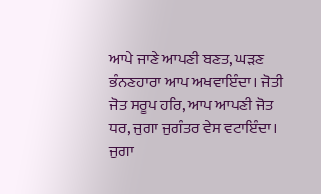ਆਪੇ ਜਾਣੇ ਆਪਣੀ ਬਣਤ, ਘੜਣ ਭੰਨਣਹਾਰਾ ਆਪ ਅਖਵਾਇੰਦਾ। ਜੋਤੀ ਜੋਤ ਸਰੂਪ ਹਰਿ, ਆਪ ਆਪਣੀ ਜੋਤ ਧਰ, ਜੁਗਾ ਜੁਗੰਤਰ ਵੇਸ ਵਟਾਇੰਦਾ। ਜੁਗਾ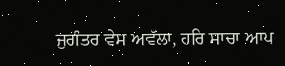ਜੁਗੰਤਰ ਵੇਸ ਅਵੱਲਾ, ਹਰਿ ਸਾਚਾ ਆਪ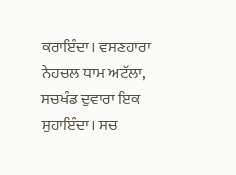ਕਰਾਇੰਦਾ। ਵਸਣਹਾਰਾ ਨੇਹਚਲ ਧਾਮ ਅਟੱਲਾ, ਸਚਖੰਡ ਦੁਵਾਰਾ ਇਕ ਸੁਹਾਇੰਦਾ। ਸਚ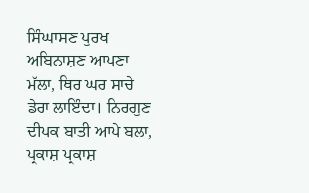ਸਿੰਘਾਸਣ ਪੁਰਖ ਅਬਿਨਾਸ਼ਣ ਆਪਣਾ ਮੱਲਾ, ਥਿਰ ਘਰ ਸਾਚੇ ਡੇਰਾ ਲਾਇੰਦਾ। ਨਿਰਗੁਣ ਦੀਪਕ ਬਾਤੀ ਆਪੇ ਬਲਾ, ਪ੍ਰਕਾਸ਼ ਪ੍ਰਕਾਸ਼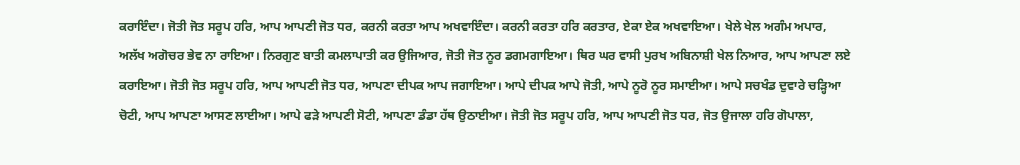ਕਰਾਇੰਦਾ। ਜੋਤੀ ਜੋਤ ਸਰੂਪ ਹਰਿ, ਆਪ ਆਪਣੀ ਜੋਤ ਧਰ, ਕਰਨੀ ਕਰਤਾ ਆਪ ਅਖਵਾਇੰਦਾ। ਕਰਨੀ ਕਰਤਾ ਹਰਿ ਕਰਤਾਰ, ਏਕਾ ਏਕ ਅਖਵਾਇਆ। ਖੇਲੇ ਖੇਲ ਅਗੰਮ ਅਪਾਰ, ਅਲੱਖ ਅਗੋਚਰ ਭੇਵ ਨਾ ਰਾਇਆ। ਨਿਰਗੁਣ ਬਾਤੀ ਕਮਲਾਪਾਤੀ ਕਰ ਉਜਿਆਰ, ਜੋਤੀ ਜੋਤ ਨੂਰ ਡਗਮਗਾਇਆ। ਥਿਰ ਘਰ ਵਾਸੀ ਪੁਰਖ ਅਬਿਨਾਸ਼ੀ ਖੇਲ ਨਿਆਰ, ਆਪ ਆਪਣਾ ਲਏ ਕਰਾਇਆ। ਜੋਤੀ ਜੋਤ ਸਰੂਪ ਹਰਿ, ਆਪ ਆਪਣੀ ਜੋਤ ਧਰ, ਆਪਣਾ ਦੀਪਕ ਆਪ ਜਗਾਇਆ। ਆਪੇ ਦੀਪਕ ਆਪੇ ਜੋਤੀ, ਆਪੇ ਨੂਰੋ ਨੂਰ ਸਮਾਈਆ। ਆਪੇ ਸਚਖੰਡ ਦੁਵਾਰੇ ਚੜ੍ਹਿਆ ਚੋਟੀ, ਆਪ ਆਪਣਾ ਆਸਣ ਲਾਈਆ। ਆਪੇ ਫੜੇ ਆਪਣੀ ਸੋਟੀ, ਆਪਣਾ ਡੰਡਾ ਹੱਥ ਉਠਾਈਆ। ਜੋਤੀ ਜੋਤ ਸਰੂਪ ਹਰਿ, ਆਪ ਆਪਣੀ ਜੋਤ ਧਰ, ਜੋਤ ਉਜਾਲਾ ਹਰਿ ਗੋਪਾਲਾ,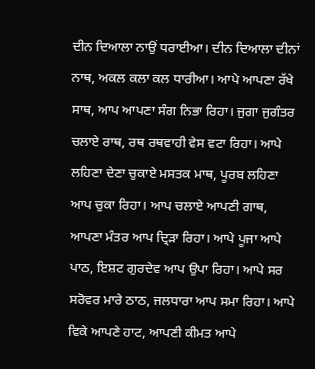ਦੀਨ ਦਿਆਲਾ ਨਾਉਂ ਧਰਾਈਆ। ਦੀਨ ਦਿਆਲਾ ਦੀਨਾਂ ਨਾਥ, ਅਕਲ ਕਲਾ ਕਲ ਧਾਰੀਆ। ਆਪੇ ਆਪਣਾ ਰੱਖੇ ਸਾਥ, ਆਪ ਆਪਣਾ ਸੰਗ ਨਿਭਾ ਰਿਹਾ। ਜੁਗਾ ਜੁਗੰਤਰ ਚਲਾਏ ਰਾਥ, ਰਥ ਰਥਵਾਹੀ ਵੇਸ ਵਟਾ ਰਿਹਾ। ਆਪੇ ਲਹਿਣਾ ਦੇਣਾ ਚੁਕਾਏ ਮਸਤਕ ਮਾਥ, ਪੂਰਬ ਲਹਿਣਾ ਆਪ ਚੁਕਾ ਰਿਹਾ। ਆਪ ਚਲਾਏ ਆਪਣੀ ਗਾਥ, ਆਪਣਾ ਮੰਤਰ ਆਪ ਦ੍ਰਿੜਾ ਰਿਹਾ। ਆਪੇ ਪੂਜਾ ਆਪੇ ਪਾਠ, ਇਸ਼ਟ ਗੁਰਦੇਵ ਆਪ ਉਪਾ ਰਿਹਾ। ਆਪੇ ਸਰ ਸਰੋਵਰ ਮਾਰੇ ਠਾਠ, ਜਲਧਾਰਾ ਆਪ ਸਮਾ ਰਿਹਾ। ਆਪੇ ਵਿਕੇ ਆਪਣੇ ਹਾਟ, ਆਪਣੀ ਕੀਮਤ ਆਪੇ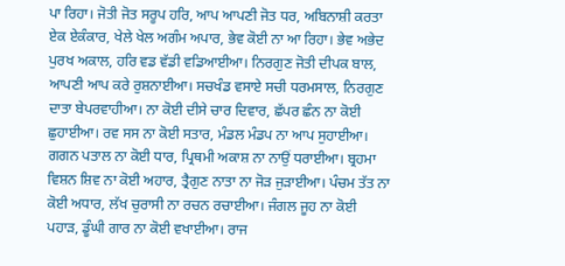ਪਾ ਰਿਹਾ। ਜੋਤੀ ਜੋਤ ਸਰੂਪ ਹਰਿ, ਆਪ ਆਪਣੀ ਜੋਤ ਧਰ, ਅਬਿਨਾਸ਼ੀ ਕਰਤਾ ਏਕ ਏਕੰਕਾਰ, ਖੇਲੇ ਖੇਲ ਅਗੰਮ ਅਪਾਰ, ਭੇਵ ਕੋਈ ਨਾ ਆ ਰਿਹਾ। ਭੇਵ ਅਭੇਦ ਪੁਰਖ ਅਕਾਲ, ਹਰਿ ਵਡ ਵੱਡੀ ਵਡਿਆਈਆ। ਨਿਰਗੁਣ ਜੋਤੀ ਦੀਪਕ ਬਾਲ, ਆਪਣੀ ਆਪ ਕਰੇ ਰੁਸ਼ਨਾਈਆ। ਸਚਖੰਡ ਵਸਾਏ ਸਚੀ ਧਰਮਸਾਲ, ਨਿਰਗੁਣ ਦਾਤਾ ਬੇਪਰਵਾਹੀਆ। ਨਾ ਕੋਈ ਦੀਸੇ ਚਾਰ ਦਿਵਾਰ, ਛੱਪਰ ਛੰਨ ਨਾ ਕੋਈ ਛੁਹਾਈਆ। ਰਵ ਸਸ ਨਾ ਕੋਈ ਸਤਾਰ, ਮੰਡਲ ਮੰਡਪ ਨਾ ਆਪ ਸੁਹਾਈਆ। ਗਗਨ ਪਤਾਲ ਨਾ ਕੋਈ ਧਾਰ, ਪ੍ਰਿਥਮੀ ਅਕਾਸ਼ ਨਾ ਨਾਉਂ ਧਰਾਈਆ। ਬ੍ਰਹਮਾ ਵਿਸ਼ਨ ਸ਼ਿਵ ਨਾ ਕੋਈ ਅਹਾਰ, ਤ੍ਰੈਗੁਣ ਨਾਤਾ ਨਾ ਜੋੜ ਜੁੜਾਈਆ। ਪੰਚਮ ਤੱਤ ਨਾ ਕੋਈ ਅਧਾਰ, ਲੱਖ ਚੁਰਾਸੀ ਨਾ ਰਚਨ ਰਚਾਈਆ। ਜੰਗਲ ਜੂਹ ਨਾ ਕੋਈ ਪਹਾੜ, ਡੂੰਘੀ ਗਾਰ ਨਾ ਕੋਈ ਵਖਾਈਆ। ਰਾਜ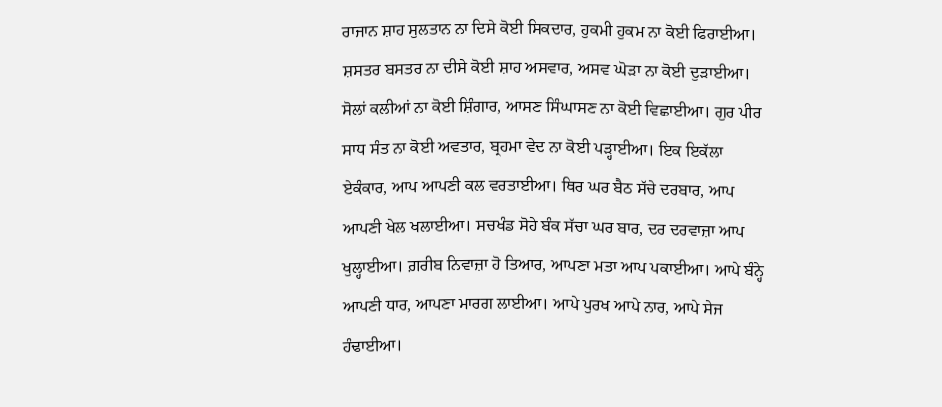ਰਾਜਾਨ ਸ਼ਾਹ ਸੁਲਤਾਨ ਨਾ ਦਿਸੇ ਕੋਈ ਸਿਕਦਾਰ, ਹੁਕਮੀ ਹੁਕਮ ਨਾ ਕੋਈ ਫਿਰਾਈਆ। ਸ਼ਸਤਰ ਬਸਤਰ ਨਾ ਦੀਸੇ ਕੋਈ ਸ਼ਾਹ ਅਸਵਾਰ, ਅਸਵ ਘੋੜਾ ਨਾ ਕੋਈ ਦੁੜਾਈਆ। ਸੋਲਾਂ ਕਲੀਆਂ ਨਾ ਕੋਈ ਸ਼ਿੰਗਾਰ, ਆਸਣ ਸਿੰਘਾਸਣ ਨਾ ਕੋਈ ਵਿਛਾਈਆ। ਗੁਰ ਪੀਰ ਸਾਧ ਸੰਤ ਨਾ ਕੋਈ ਅਵਤਾਰ, ਬ੍ਰਹਮਾ ਵੇਦ ਨਾ ਕੋਈ ਪੜ੍ਹਾਈਆ। ਇਕ ਇਕੱਲਾ ਏਕੰਕਾਰ, ਆਪ ਆਪਣੀ ਕਲ ਵਰਤਾਈਆ। ਥਿਰ ਘਰ ਬੈਠ ਸੱਚੇ ਦਰਬਾਰ, ਆਪ ਆਪਣੀ ਖੇਲ ਖਲਾਈਆ। ਸਚਖੰਡ ਸੋਹੇ ਬੰਕ ਸੱਚਾ ਘਰ ਬਾਰ, ਦਰ ਦਰਵਾਜ਼ਾ ਆਪ ਖੁਲ੍ਹਾਈਆ। ਗ਼ਰੀਬ ਨਿਵਾਜ਼ਾ ਹੋ ਤਿਆਰ, ਆਪਣਾ ਮਤਾ ਆਪ ਪਕਾਈਆ। ਆਪੇ ਬੰਨ੍ਹੇ ਆਪਣੀ ਧਾਰ, ਆਪਣਾ ਮਾਰਗ ਲਾਈਆ। ਆਪੇ ਪੁਰਖ ਆਪੇ ਨਾਰ, ਆਪੇ ਸੇਜ ਹੰਢਾਈਆ।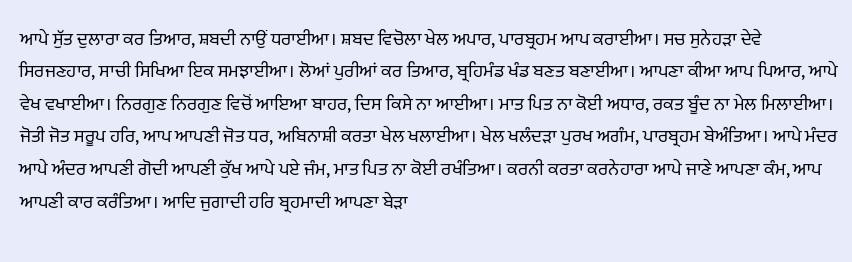ਆਪੇ ਸੁੱਤ ਦੁਲਾਰਾ ਕਰ ਤਿਆਰ, ਸ਼ਬਦੀ ਨਾਉਂ ਧਰਾਈਆ। ਸ਼ਬਦ ਵਿਚੋਲਾ ਖੇਲ ਅਪਾਰ, ਪਾਰਬ੍ਰਹਮ ਆਪ ਕਰਾਈਆ। ਸਚ ਸੁਨੇਹੜਾ ਦੇਵੇ ਸਿਰਜਣਹਾਰ, ਸਾਚੀ ਸਿਖਿਆ ਇਕ ਸਮਝਾਈਆ। ਲੋਆਂ ਪੁਰੀਆਂ ਕਰ ਤਿਆਰ, ਬ੍ਰਹਿਮੰਡ ਖੰਡ ਬਣਤ ਬਣਾਈਆ। ਆਪਣਾ ਕੀਆ ਆਪ ਪਿਆਰ, ਆਪੇ ਵੇਖ ਵਖਾਈਆ। ਨਿਰਗੁਣ ਨਿਰਗੁਣ ਵਿਚੋਂ ਆਇਆ ਬਾਹਰ, ਦਿਸ ਕਿਸੇ ਨਾ ਆਈਆ। ਮਾਤ ਪਿਤ ਨਾ ਕੋਈ ਅਧਾਰ, ਰਕਤ ਬੂੰਦ ਨਾ ਮੇਲ ਮਿਲਾਈਆ। ਜੋਤੀ ਜੋਤ ਸਰੂਪ ਹਰਿ, ਆਪ ਆਪਣੀ ਜੋਤ ਧਰ, ਅਬਿਨਾਸ਼ੀ ਕਰਤਾ ਖੇਲ ਖਲਾਈਆ। ਖੇਲ ਖਲੰਦੜਾ ਪੁਰਖ ਅਗੰਮ, ਪਾਰਬ੍ਰਹਮ ਬੇਅੰਤਿਆ। ਆਪੇ ਮੰਦਰ ਆਪੇ ਅੰਦਰ ਆਪਣੀ ਗੋਦੀ ਆਪਣੀ ਕੁੱਖ ਆਪੇ ਪਏ ਜੰਮ, ਮਾਤ ਪਿਤ ਨਾ ਕੋਈ ਰਖੰਤਿਆ। ਕਰਨੀ ਕਰਤਾ ਕਰਨੇਹਾਰਾ ਆਪੇ ਜਾਣੇ ਆਪਣਾ ਕੰਮ, ਆਪ ਆਪਣੀ ਕਾਰ ਕਰੰਤਿਆ। ਆਦਿ ਜੁਗਾਦੀ ਹਰਿ ਬ੍ਰਹਮਾਦੀ ਆਪਣਾ ਬੇੜਾ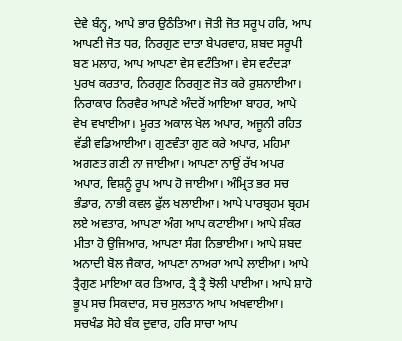ਦੇਵੇ ਬੰਨ੍ਹ, ਆਪੇ ਭਾਰ ਉਠੰਤਿਆ। ਜੋਤੀ ਜੋਤ ਸਰੂਪ ਹਰਿ, ਆਪ ਆਪਣੀ ਜੋਤ ਧਰ, ਨਿਰਗੁਣ ਦਾਤਾ ਬੇਪਰਵਾਹ, ਸ਼ਬਦ ਸਰੂਪੀ ਬਣ ਮਲਾਹ, ਆਪ ਆਪਣਾ ਵੇਸ ਵਟੰਤਿਆ। ਵੇਸ ਵਟੰਦੜਾ ਪੁਰਖ ਕਰਤਾਰ, ਨਿਰਗੁਣ ਨਿਰਗੁਣ ਜੋਤ ਕਰੇ ਰੁਸ਼ਨਾਈਆ। ਨਿਰਾਕਾਰ ਨਿਰਵੈਰ ਆਪਣੇ ਅੰਦਰੋਂ ਆਇਆ ਬਾਹਰ, ਆਪੇ ਵੇਖ ਵਖਾਈਆ। ਮੂਰਤ ਅਕਾਲ ਖੇਲ ਅਪਾਰ, ਅਜੂਨੀ ਰਹਿਤ ਵੱਡੀ ਵਡਿਆਈਆ। ਗੁਣਵੰਤਾ ਗੁਣ ਕਰੇ ਅਪਾਰ, ਮਹਿਮਾ ਅਗਣਤ ਗਣੀ ਨਾ ਜਾਈਆ। ਆਪਣਾ ਨਾਉਂ ਰੱਖ ਅਪਰ ਅਪਾਰ, ਵਿਸ਼ਨੂੰ ਰੂਪ ਆਪ ਹੋ ਜਾਈਆ। ਅੰਮ੍ਰਿਤ ਭਰ ਸਚ ਭੰਡਾਰ, ਨਾਭੀ ਕਵਲ ਫੁੱਲ ਖਲਾਈਆ। ਆਪੇ ਪਾਰਬ੍ਰਹਮ ਬ੍ਰਹਮ ਲਏ ਅਵਤਾਰ, ਆਪਣਾ ਅੰਗ ਆਪ ਕਟਾਈਆ। ਆਪੇ ਸ਼ੰਕਰ ਮੀਤਾ ਹੋ ਉਜਿਆਰ, ਆਪਣਾ ਸੰਗ ਨਿਭਾਈਆ। ਆਪੇ ਸ਼ਬਦ ਅਨਾਦੀ ਬੋਲ ਜੈਕਾਰ, ਆਪਣਾ ਨਾਅਰਾ ਆਪੇ ਲਾਈਆ। ਆਪੇ ਤ੍ਰੈਗੁਣ ਮਾਇਆ ਕਰ ਤਿਆਰ, ਤ੍ਰੈ ਤ੍ਰੈ ਝੋਲੀ ਪਾਈਆ। ਆਪੇ ਸ਼ਾਹੋ ਭੂਪ ਸਚ ਸਿਕਦਾਰ, ਸਚ ਸੁਲਤਾਨ ਆਪ ਅਖਵਾਈਆ। ਸਚਖੰਡ ਸੋਹੇ ਬੰਕ ਦੁਵਾਰ, ਹਰਿ ਸਾਚਾ ਆਪ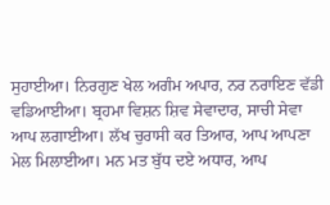ਸੁਹਾਈਆ। ਨਿਰਗੁਣ ਖੇਲ ਅਗੰਮ ਅਪਾਰ, ਨਰ ਨਰਾਇਣ ਵੱਡੀ ਵਡਿਆਈਆ। ਬ੍ਰਹਮਾ ਵਿਸ਼ਨ ਸ਼ਿਵ ਸੇਵਾਦਾਰ, ਸਾਚੀ ਸੇਵਾ ਆਪ ਲਗਾਈਆ। ਲੱਖ ਚੁਰਾਸੀ ਕਰ ਤਿਆਰ, ਆਪ ਆਪਣਾ ਮੇਲ ਮਿਲਾਈਆ। ਮਨ ਮਤ ਬੁੱਧ ਦਏ ਅਧਾਰ, ਆਪ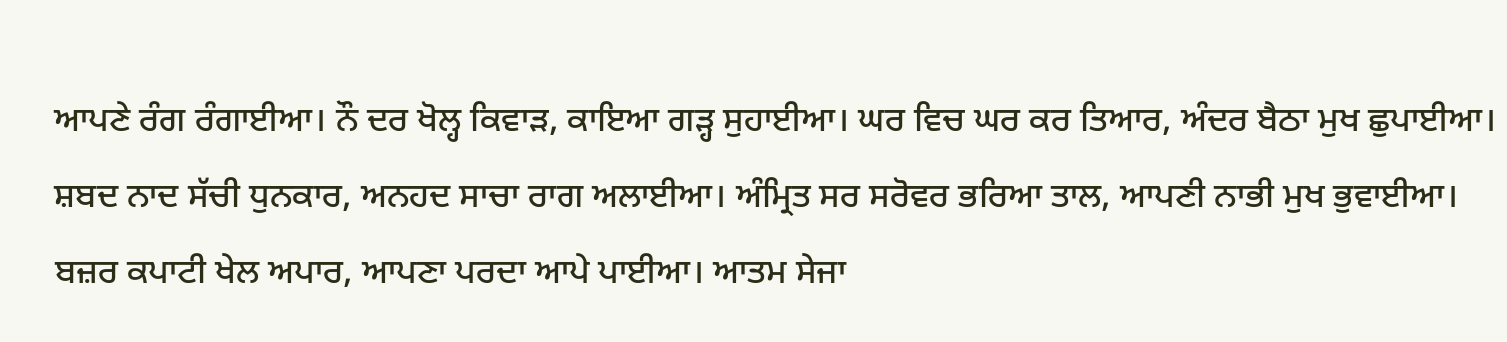ਆਪਣੇ ਰੰਗ ਰੰਗਾਈਆ। ਨੌ ਦਰ ਖੋਲ੍ਹ ਕਿਵਾੜ, ਕਾਇਆ ਗੜ੍ਹ ਸੁਹਾਈਆ। ਘਰ ਵਿਚ ਘਰ ਕਰ ਤਿਆਰ, ਅੰਦਰ ਬੈਠਾ ਮੁਖ ਛੁਪਾਈਆ। ਸ਼ਬਦ ਨਾਦ ਸੱਚੀ ਧੁਨਕਾਰ, ਅਨਹਦ ਸਾਚਾ ਰਾਗ ਅਲਾਈਆ। ਅੰਮ੍ਰਿਤ ਸਰ ਸਰੋਵਰ ਭਰਿਆ ਤਾਲ, ਆਪਣੀ ਨਾਭੀ ਮੁਖ ਭੁਵਾਈਆ। ਬਜ਼ਰ ਕਪਾਟੀ ਖੇਲ ਅਪਾਰ, ਆਪਣਾ ਪਰਦਾ ਆਪੇ ਪਾਈਆ। ਆਤਮ ਸੇਜਾ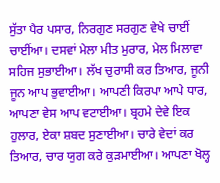ਸੁੱਤਾ ਪੈਰ ਪਸਾਰ, ਨਿਰਗੁਣ ਸਰਗੁਣ ਵੇਖੇ ਚਾਈਂ ਚਾਈਂਆ। ਦਸਵਾਂ ਮੇਲਾ ਮੀਤ ਮੁਰਾਰ, ਮੇਲ ਮਿਲਾਵਾ ਸਹਿਜ ਸੁਭਾਈਆ। ਲੱਖ ਚੁਰਾਸੀ ਕਰ ਤਿਆਰ, ਜੂਨੀ ਜੂਨ ਆਪ ਭੁਵਾਈਆ। ਆਪਣੀ ਕਿਰਪਾ ਆਪੇ ਧਾਰ, ਆਪਣਾ ਵੇਸ ਆਪ ਵਟਾਈਆ। ਬ੍ਰਹਮੇ ਦੇਵੇ ਇਕ ਹੁਲਾਰ, ਏਕਾ ਸ਼ਬਦ ਸੁਣਾਈਆ। ਚਾਰੇ ਵੇਦਾਂ ਕਰ ਤਿਆਰ, ਚਾਰ ਯੁਗ ਕਰੇ ਕੁੜਮਾਈਆ। ਆਪਣਾ ਖੋਲ੍ਹ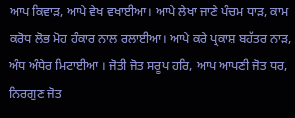ਆਪ ਕਿਵਾੜ, ਆਪੇ ਵੇਖ ਵਖਾਈਆ। ਆਪੇ ਲੇਖਾ ਜਾਣੇ ਪੰਚਮ ਧਾੜ, ਕਾਮ ਕਰੋਧ ਲੋਭ ਮੋਹ ਹੰਕਾਰ ਨਾਲ ਰਲਾਈਆ। ਆਪੇ ਕਰੇ ਪ੍ਰਕਾਸ਼ ਬਹੱਤਰ ਨਾੜ, ਅੰਧ ਅੰਧੇਰ ਮਿਟਾਈਆ । ਜੋਤੀ ਜੋਤ ਸਰੂਪ ਹਰਿ, ਆਪ ਆਪਣੀ ਜੋਤ ਧਰ, ਨਿਰਗੁਣ ਜੋਤ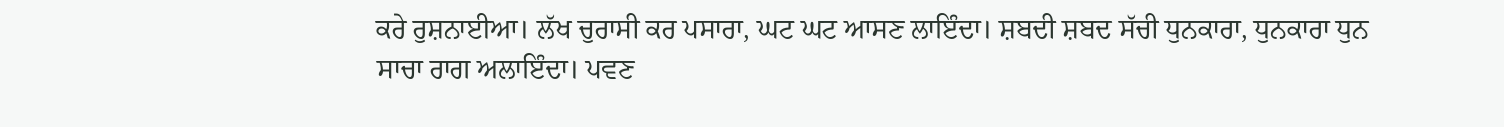ਕਰੇ ਰੁਸ਼ਨਾਈਆ। ਲੱਖ ਚੁਰਾਸੀ ਕਰ ਪਸਾਰਾ, ਘਟ ਘਟ ਆਸਣ ਲਾਇੰਦਾ। ਸ਼ਬਦੀ ਸ਼ਬਦ ਸੱਚੀ ਧੁਨਕਾਰਾ, ਧੁਨਕਾਰਾ ਧੁਨ ਸਾਚਾ ਰਾਗ ਅਲਾਇੰਦਾ। ਪਵਣ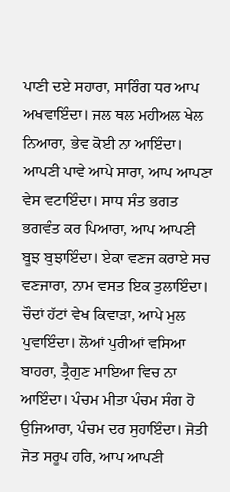ਪਾਣੀ ਦਏ ਸਹਾਰਾ, ਸਾਰਿੰਗ ਧਰ ਆਪ ਅਖਵਾਇੰਦਾ। ਜਲ ਥਲ ਮਹੀਅਲ ਖੇਲ ਨਿਆਰਾ, ਭੇਵ ਕੋਈ ਨਾ ਆਇੰਦਾ। ਆਪਣੀ ਪਾਵੇ ਆਪੇ ਸਾਰਾ, ਆਪ ਆਪਣਾ ਵੇਸ ਵਟਾਇੰਦਾ। ਸਾਧ ਸੰਤ ਭਗਤ ਭਗਵੰਤ ਕਰ ਪਿਆਰਾ, ਆਪ ਆਪਣੀ ਬੂਝ ਬੁਝਾਇੰਦਾ। ਏਕਾ ਵਣਜ ਕਰਾਏ ਸਚ ਵਣਜਾਰਾ, ਨਾਮ ਵਸਤ ਇਕ ਤੁਲਾਇੰਦਾ। ਚੌਦਾਂ ਹੱਟਾਂ ਵੇਖ ਕਿਵਾੜਾ, ਆਪੇ ਮੁਲ ਪੁਵਾਇੰਦਾ। ਲੋਆਂ ਪੁਰੀਆਂ ਵਸਿਆ ਬਾਹਰਾ, ਤ੍ਰੈਗੁਣ ਮਾਇਆ ਵਿਚ ਨਾ ਆਇੰਦਾ। ਪੰਚਮ ਮੀਤਾ ਪੰਚਮ ਸੰਗ ਹੋ ਉਜਿਆਰਾ, ਪੰਚਮ ਦਰ ਸੁਹਾਇੰਦਾ। ਜੋਤੀ ਜੋਤ ਸਰੂਪ ਹਰਿ, ਆਪ ਆਪਣੀ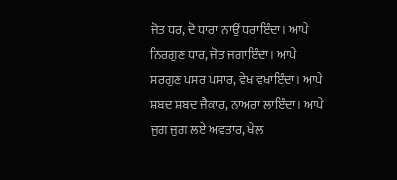ਜੋਤ ਧਰ, ਦੋ ਧਾਰਾ ਨਾਉਂ ਧਰਾਇੰਦਾ। ਆਪੇ ਨਿਰਗੁਣ ਧਾਰ, ਜੋਤ ਜਗਾਇੰਦਾ। ਆਪੇ ਸਰਗੁਣ ਪਸਰ ਪਸਾਰ, ਵੇਖ ਵਖਾਇੰਦਾ। ਆਪੇ ਸ਼ਬਦ ਸ਼ਬਦ ਜੈਕਾਰ, ਨਾਅਰਾ ਲਾਇੰਦਾ। ਆਪੇ ਜੁਗ ਜੁਗ ਲਏ ਅਵਤਾਰ, ਖੇਲ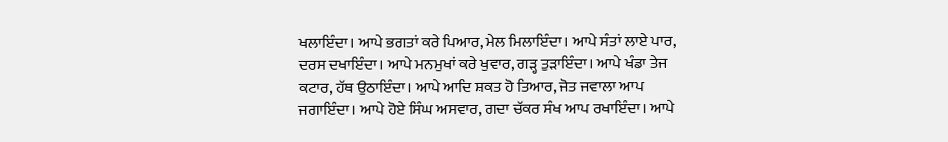ਖਲਾਇੰਦਾ। ਆਪੇ ਭਗਤਾਂ ਕਰੇ ਪਿਆਰ, ਮੇਲ ਮਿਲਾਇੰਦਾ। ਆਪੇ ਸੰਤਾਂ ਲਾਏ ਪਾਰ, ਦਰਸ ਦਖਾਇੰਦਾ। ਆਪੇ ਮਨਮੁਖਾਂ ਕਰੇ ਖੁਵਾਰ, ਗੜ੍ਹ ਤੁੜਾਇੰਦਾ। ਆਪੇ ਖੰਡਾ ਤੇਜ ਕਟਾਰ, ਹੱਥ ਉਠਾਇੰਦਾ। ਆਪੇ ਆਦਿ ਸ਼ਕਤ ਹੋ ਤਿਆਰ, ਜੋਤ ਜਵਾਲਾ ਆਪ ਜਗਾਇੰਦਾ। ਆਪੇ ਹੋਏ ਸਿੰਘ ਅਸਵਾਰ, ਗਦਾ ਚੱਕਰ ਸੰਖ ਆਪ ਰਖਾਇੰਦਾ। ਆਪੇ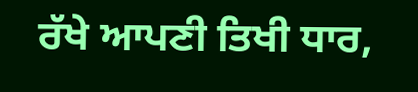ਰੱਖੇ ਆਪਣੀ ਤਿਖੀ ਧਾਰ,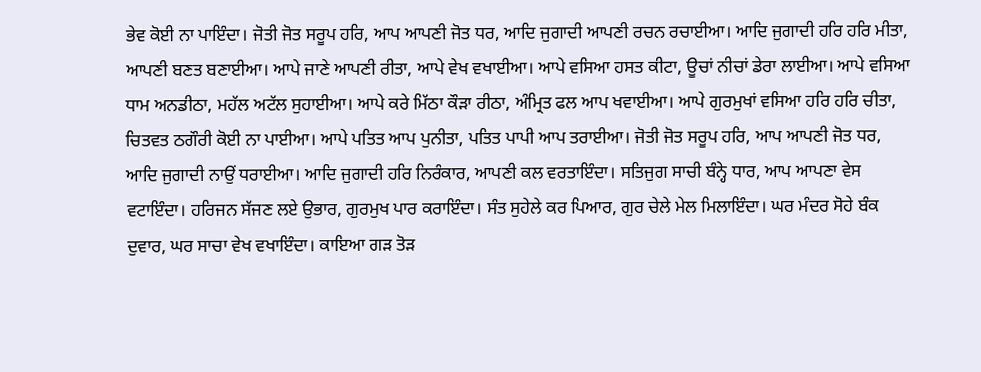ਭੇਵ ਕੋਈ ਨਾ ਪਾਇੰਦਾ। ਜੋਤੀ ਜੋਤ ਸਰੂਪ ਹਰਿ, ਆਪ ਆਪਣੀ ਜੋਤ ਧਰ, ਆਦਿ ਜੁਗਾਦੀ ਆਪਣੀ ਰਚਨ ਰਚਾਈਆ। ਆਦਿ ਜੁਗਾਦੀ ਹਰਿ ਹਰਿ ਮੀਤਾ, ਆਪਣੀ ਬਣਤ ਬਣਾਈਆ। ਆਪੇ ਜਾਣੇ ਆਪਣੀ ਰੀਤਾ, ਆਪੇ ਵੇਖ ਵਖਾਈਆ। ਆਪੇ ਵਸਿਆ ਹਸਤ ਕੀਟਾ, ਊਚਾਂ ਨੀਚਾਂ ਡੇਰਾ ਲਾਈਆ। ਆਪੇ ਵਸਿਆ ਧਾਮ ਅਨਡੀਠਾ, ਮਹੱਲ ਅਟੱਲ ਸੁਹਾਈਆ। ਆਪੇ ਕਰੇ ਮਿੱਠਾ ਕੌੜਾ ਰੀਠਾ, ਅੰਮ੍ਰਿਤ ਫਲ ਆਪ ਖਵਾਈਆ। ਆਪੇ ਗੁਰਮੁਖਾਂ ਵਸਿਆ ਹਰਿ ਹਰਿ ਚੀਤਾ, ਚਿਤਵਤ ਠਗੌਰੀ ਕੋਈ ਨਾ ਪਾਈਆ। ਆਪੇ ਪਤਿਤ ਆਪ ਪੁਨੀਤਾ, ਪਤਿਤ ਪਾਪੀ ਆਪ ਤਰਾਈਆ। ਜੋਤੀ ਜੋਤ ਸਰੂਪ ਹਰਿ, ਆਪ ਆਪਣੀ ਜੋਤ ਧਰ, ਆਦਿ ਜੁਗਾਦੀ ਨਾਉਂ ਧਰਾਈਆ। ਆਦਿ ਜੁਗਾਦੀ ਹਰਿ ਨਿਰੰਕਾਰ, ਆਪਣੀ ਕਲ ਵਰਤਾਇੰਦਾ। ਸਤਿਜੁਗ ਸਾਚੀ ਬੰਨ੍ਹੇ ਧਾਰ, ਆਪ ਆਪਣਾ ਵੇਸ ਵਟਾਇੰਦਾ। ਹਰਿਜਨ ਸੱਜਣ ਲਏ ਉਭਾਰ, ਗੁਰਮੁਖ ਪਾਰ ਕਰਾਇੰਦਾ। ਸੰਤ ਸੁਹੇਲੇ ਕਰ ਪਿਆਰ, ਗੁਰ ਚੇਲੇ ਮੇਲ ਮਿਲਾਇੰਦਾ। ਘਰ ਮੰਦਰ ਸੋਹੇ ਬੰਕ ਦੁਵਾਰ, ਘਰ ਸਾਚਾ ਵੇਖ ਵਖਾਇੰਦਾ। ਕਾਇਆ ਗੜ ਤੋੜ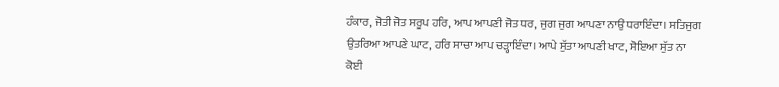ਹੰਕਾਰ, ਜੋਤੀ ਜੋਤ ਸਰੂਪ ਹਰਿ, ਆਪ ਆਪਣੀ ਜੋਤ ਧਰ, ਜੁਗ ਜੁਗ ਆਪਣਾ ਨਾਉਂ ਧਰਾਇੰਦਾ। ਸਤਿਜੁਗ ਉਤਰਿਆ ਆਪਣੇ ਘਾਟ, ਹਰਿ ਸਾਚਾ ਆਪ ਚੜ੍ਹਾਇੰਦਾ। ਆਪੇ ਸੁੱਤਾ ਆਪਣੀ ਖਾਟ, ਸੋਇਆ ਸੁੱਤ ਨਾ ਕੋਈ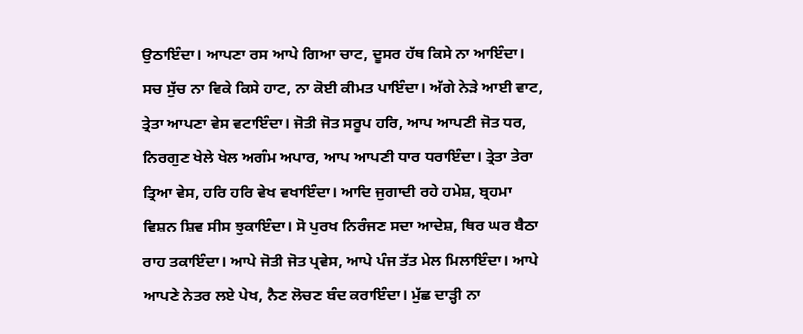ਉਠਾਇੰਦਾ। ਆਪਣਾ ਰਸ ਆਪੇ ਗਿਆ ਚਾਟ, ਦੂਸਰ ਹੱਥ ਕਿਸੇ ਨਾ ਆਇੰਦਾ। ਸਚ ਸੁੱਚ ਨਾ ਵਿਕੇ ਕਿਸੇ ਹਾਟ, ਨਾ ਕੋਈ ਕੀਮਤ ਪਾਇੰਦਾ। ਅੱਗੇ ਨੇੜੇ ਆਈ ਵਾਟ, ਤ੍ਰੇਤਾ ਆਪਣਾ ਵੇਸ ਵਟਾਇੰਦਾ। ਜੋਤੀ ਜੋਤ ਸਰੂਪ ਹਰਿ, ਆਪ ਆਪਣੀ ਜੋਤ ਧਰ, ਨਿਰਗੁਣ ਖੇਲੇ ਖੇਲ ਅਗੰਮ ਅਪਾਰ, ਆਪ ਆਪਣੀ ਧਾਰ ਧਰਾਇੰਦਾ। ਤ੍ਰੇਤਾ ਤੇਰਾ ਤ੍ਰਿਆ ਵੇਸ, ਹਰਿ ਹਰਿ ਵੇਖ ਵਖਾਇੰਦਾ। ਆਦਿ ਜੁਗਾਦੀ ਰਹੇ ਹਮੇਸ਼, ਬ੍ਰਹਮਾ ਵਿਸ਼ਨ ਸ਼ਿਵ ਸੀਸ ਝੁਕਾਇੰਦਾ। ਸੋ ਪੁਰਖ ਨਿਰੰਜਣ ਸਦਾ ਆਦੇਸ਼, ਥਿਰ ਘਰ ਬੈਠਾ ਰਾਹ ਤਕਾਇੰਦਾ। ਆਪੇ ਜੋਤੀ ਜੋਤ ਪ੍ਰਵੇਸ, ਆਪੇ ਪੰਜ ਤੱਤ ਮੇਲ ਮਿਲਾਇੰਦਾ। ਆਪੇ ਆਪਣੇ ਨੇਤਰ ਲਏ ਪੇਖ, ਨੈਣ ਲੋਚਣ ਬੰਦ ਕਰਾਇੰਦਾ। ਮੁੱਛ ਦਾੜ੍ਹੀ ਨਾ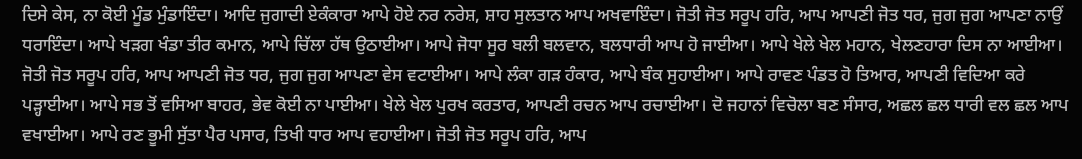ਦਿਸੇ ਕੇਸ, ਨਾ ਕੋਈ ਮੂੰਡ ਮੁੰਡਾਇੰਦਾ। ਆਦਿ ਜੁਗਾਦੀ ਏਕੰਕਾਰਾ ਆਪੇ ਹੋਏ ਨਰ ਨਰੇਸ਼, ਸ਼ਾਹ ਸੁਲਤਾਨ ਆਪ ਅਖਵਾਇੰਦਾ। ਜੋਤੀ ਜੋਤ ਸਰੂਪ ਹਰਿ, ਆਪ ਆਪਣੀ ਜੋਤ ਧਰ, ਜੁਗ ਜੁਗ ਆਪਣਾ ਨਾਉਂ ਧਰਾਇੰਦਾ। ਆਪੇ ਖੜਗ ਖੰਡਾ ਤੀਰ ਕਮਾਨ, ਆਪੇ ਚਿੱਲਾ ਹੱਥ ਉਠਾਈਆ। ਆਪੇ ਜੋਧਾ ਸੂਰ ਬਲੀ ਬਲਵਾਨ, ਬਲਧਾਰੀ ਆਪ ਹੋ ਜਾਈਆ। ਆਪੇ ਖੇਲੇ ਖੇਲ ਮਹਾਨ, ਖੇਲਣਹਾਰਾ ਦਿਸ ਨਾ ਆਈਆ। ਜੋਤੀ ਜੋਤ ਸਰੂਪ ਹਰਿ, ਆਪ ਆਪਣੀ ਜੋਤ ਧਰ, ਜੁਗ ਜੁਗ ਆਪਣਾ ਵੇਸ ਵਟਾਈਆ। ਆਪੇ ਲੰਕਾ ਗੜ ਹੰਕਾਰ, ਆਪੇ ਬੰਕ ਸੁਹਾਈਆ। ਆਪੇ ਰਾਵਣ ਪੰਡਤ ਹੋ ਤਿਆਰ, ਆਪਣੀ ਵਿਦਿਆ ਕਰੇ ਪੜ੍ਹਾਈਆ। ਆਪੇ ਸਭ ਤੋਂ ਵਸਿਆ ਬਾਹਰ, ਭੇਵ ਕੋਈ ਨਾ ਪਾਈਆ। ਖੇਲੇ ਖੇਲ ਪੁਰਖ ਕਰਤਾਰ, ਆਪਣੀ ਰਚਨ ਆਪ ਰਚਾਈਆ। ਦੋ ਜਹਾਨਾਂ ਵਿਚੋਲਾ ਬਣ ਸੰਸਾਰ, ਅਛਲ ਛਲ ਧਾਰੀ ਵਲ ਛਲ ਆਪ ਵਖਾਈਆ। ਆਪੇ ਰਣ ਭੂਮੀ ਸੁੱਤਾ ਪੈਰ ਪਸਾਰ, ਤਿਖੀ ਧਾਰ ਆਪ ਵਹਾਈਆ। ਜੋਤੀ ਜੋਤ ਸਰੂਪ ਹਰਿ, ਆਪ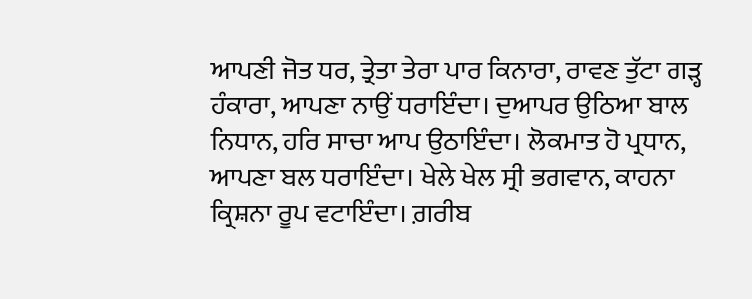ਆਪਣੀ ਜੋਤ ਧਰ, ਤ੍ਰੇਤਾ ਤੇਰਾ ਪਾਰ ਕਿਨਾਰਾ, ਰਾਵਣ ਤੁੱਟਾ ਗੜ੍ਹ ਹੰਕਾਰਾ, ਆਪਣਾ ਨਾਉਂ ਧਰਾਇੰਦਾ। ਦੁਆਪਰ ਉਠਿਆ ਬਾਲ ਨਿਧਾਨ, ਹਰਿ ਸਾਚਾ ਆਪ ਉਠਾਇੰਦਾ। ਲੋਕਮਾਤ ਹੋ ਪ੍ਰਧਾਨ, ਆਪਣਾ ਬਲ ਧਰਾਇੰਦਾ। ਖੇਲੇ ਖੇਲ ਸ੍ਰੀ ਭਗਵਾਨ, ਕਾਹਨਾ ਕ੍ਰਿਸ਼ਨਾ ਰੂਪ ਵਟਾਇੰਦਾ। ਗ਼ਰੀਬ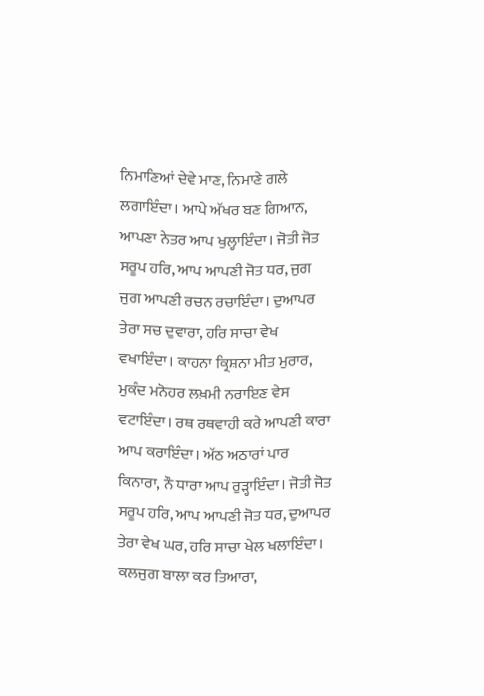ਨਿਮਾਣਿਆਂ ਦੇਵੇ ਮਾਣ, ਨਿਮਾਣੇ ਗਲੇ ਲਗਾਇੰਦਾ। ਆਪੇ ਅੱਖਰ ਬਣ ਗਿਆਨ, ਆਪਣਾ ਨੇਤਰ ਆਪ ਖੁਲ੍ਹਾਇੰਦਾ। ਜੋਤੀ ਜੋਤ ਸਰੂਪ ਹਰਿ, ਆਪ ਆਪਣੀ ਜੋਤ ਧਰ, ਜੁਗ ਜੁਗ ਆਪਣੀ ਰਚਨ ਰਚਾਇੰਦਾ। ਦੁਆਪਰ ਤੇਰਾ ਸਚ ਦੁਵਾਰਾ, ਹਰਿ ਸਾਚਾ ਵੇਖ ਵਖਾਇੰਦਾ। ਕਾਹਨਾ ਕ੍ਰਿਸ਼ਨਾ ਮੀਤ ਮੁਰਾਰ, ਮੁਕੰਦ ਮਨੋਹਰ ਲਖ਼ਮੀ ਨਰਾਇਣ ਵੇਸ ਵਟਾਇੰਦਾ। ਰਥ ਰਥਵਾਹੀ ਕਰੇ ਆਪਣੀ ਕਾਰਾ ਆਪ ਕਰਾਇੰਦਾ। ਅੱਠ ਅਠਾਰਾਂ ਪਾਰ ਕਿਨਾਰਾ, ਨੌ ਧਾਰਾ ਆਪ ਰੁੜ੍ਹਾਇੰਦਾ। ਜੋਤੀ ਜੋਤ ਸਰੂਪ ਹਰਿ, ਆਪ ਆਪਣੀ ਜੋਤ ਧਰ, ਦੁਆਪਰ ਤੇਰਾ ਵੇਖ ਘਰ, ਹਰਿ ਸਾਚਾ ਖੇਲ ਖਲਾਇੰਦਾ। ਕਲਜੁਗ ਬਾਲਾ ਕਰ ਤਿਆਰਾ,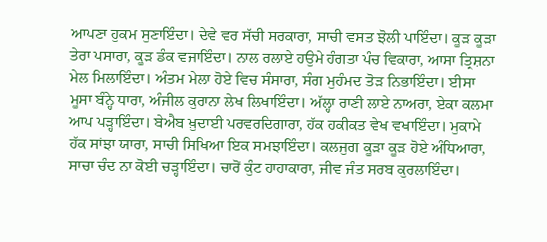ਆਪਣਾ ਹੁਕਮ ਸੁਣਾਇੰਦਾ। ਦੇਵੇ ਵਰ ਸੱਚੀ ਸਰਕਾਰਾ, ਸਾਚੀ ਵਸਤ ਝੋਲੀ ਪਾਇੰਦਾ। ਕੂੜ ਕੂੜਾ ਤੇਰਾ ਪਸਾਰਾ, ਕੂੜ ਡੰਕ ਵਜਾਇੰਦਾ। ਨਾਲ ਰਲਾਏ ਹਉਮੇ ਹੰਗਤਾ ਪੰਚ ਵਿਕਾਰਾ, ਆਸਾ ਤ੍ਰਿਸ਼ਨਾ ਮੇਲ ਮਿਲਾਇੰਦਾ। ਅੰਤਮ ਮੇਲਾ ਹੋਏ ਵਿਚ ਸੰਸਾਰਾ, ਸੰਗ ਮੁਹੰਮਦ ਤੋੜ ਨਿਭਾਇੰਦਾ। ਈਸਾ ਮੂਸਾ ਬੰਨ੍ਹੇ ਧਾਰਾ, ਅੰਜੀਲ ਕੁਰਾਨਾ ਲੇਖ ਲਿਖਾਇੰਦਾ। ਅੱਲ੍ਹਾ ਰਾਣੀ ਲਾਏ ਨਾਅਰਾ, ਏਕਾ ਕਲਮਾ ਆਪ ਪੜ੍ਹਾਇੰਦਾ। ਬੇਐਬ ਖ਼ੁਦਾਈ ਪਰਵਰਦਿਗਾਰਾ, ਹੱਕ ਹਕੀਕਤ ਵੇਖ ਵਖਾਇੰਦਾ। ਮੁਕਾਮੇ ਹੱਕ ਸਾਂਝਾ ਯਾਰਾ, ਸਾਚੀ ਸਿਖਿਆ ਇਕ ਸਮਝਾਇੰਦਾ। ਕਲਜੁਗ ਕੂੜਾ ਕੂੜ ਹੋਏ ਅੰਧਿਆਰਾ, ਸਾਚਾ ਚੰਦ ਨਾ ਕੋਈ ਚੜ੍ਹਾਇੰਦਾ। ਚਾਰੋਂ ਕੁੰਟ ਹਾਹਾਕਾਰਾ, ਜੀਵ ਜੰਤ ਸਰਬ ਕੁਰਲਾਇੰਦਾ।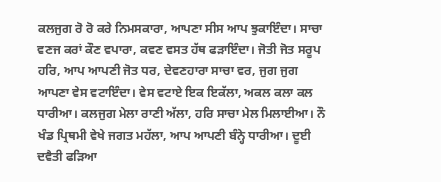ਕਲਜੁਗ ਰੋ ਰੋ ਕਰੇ ਨਿਮਸਕਾਰਾ, ਆਪਣਾ ਸੀਸ ਆਪ ਝੁਕਾਇੰਦਾ। ਸਾਚਾ ਵਣਜ ਕਰਾਂ ਕੌਣ ਵਪਾਰਾ, ਕਵਣ ਵਸਤ ਹੱਥ ਫੜਾਇੰਦਾ। ਜੋਤੀ ਜੋਤ ਸਰੂਪ ਹਰਿ, ਆਪ ਆਪਣੀ ਜੋਤ ਧਰ, ਦੇਵਣਹਾਰਾ ਸਾਚਾ ਵਰ, ਜੁਗ ਜੁਗ ਆਪਣਾ ਵੇਸ ਵਟਾਇੰਦਾ। ਵੇਸ ਵਟਾਏ ਇਕ ਇਕੱਲਾ, ਅਕਲ ਕਲਾ ਕਲ ਧਾਰੀਆ। ਕਲਜੁਗ ਮੇਲਾ ਰਾਣੀ ਅੱਲਾ, ਹਰਿ ਸਾਚਾ ਮੇਲ ਮਿਲਾਈਆ। ਨੌ ਖੰਡ ਪ੍ਰਿਥਮੀ ਵੇਖੇ ਜਗਤ ਮਹੱਲਾ, ਆਪ ਆਪਣੀ ਬੰਨ੍ਹੇ ਧਾਰੀਆ। ਦੂਈ ਦਵੈਤੀ ਫੜਿਆ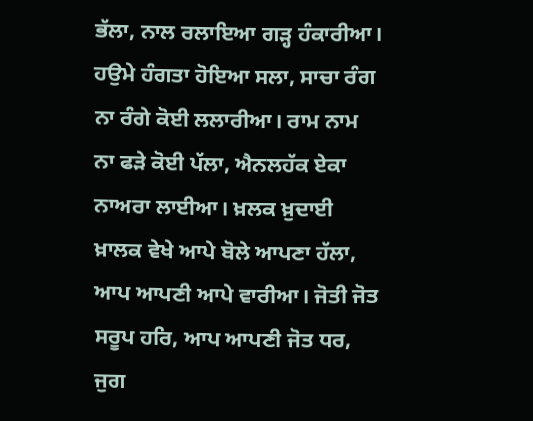ਭੱਲਾ, ਨਾਲ ਰਲਾਇਆ ਗੜ੍ਹ ਹੰਕਾਰੀਆ। ਹਉਮੇ ਹੰਗਤਾ ਹੋਇਆ ਸਲਾ, ਸਾਚਾ ਰੰਗ ਨਾ ਰੰਗੇ ਕੋਈ ਲਲਾਰੀਆ। ਰਾਮ ਨਾਮ ਨਾ ਫੜੇ ਕੋਈ ਪੱਲਾ, ਐਨਲਹੱਕ ਏਕਾ ਨਾਅਰਾ ਲਾਈਆ। ਖ਼ਲਕ ਖ਼ੁਦਾਈ ਖ਼ਾਲਕ ਵੇਖੇ ਆਪੇ ਬੋਲੇ ਆਪਣਾ ਹੱਲਾ, ਆਪ ਆਪਣੀ ਆਪੇ ਵਾਰੀਆ। ਜੋਤੀ ਜੋਤ ਸਰੂਪ ਹਰਿ, ਆਪ ਆਪਣੀ ਜੋਤ ਧਰ, ਜੁਗ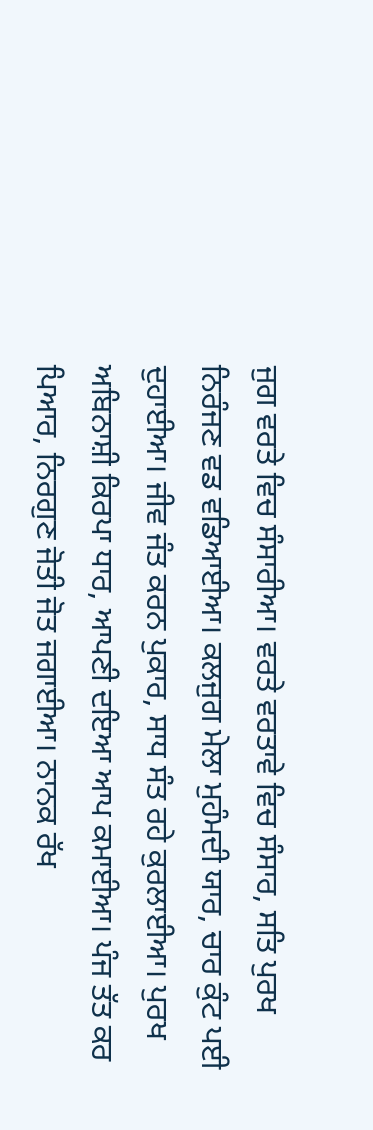ਜੁਗ ਵਰਤੇ ਵਿਚ ਸੰਸਾਰੀਆ। ਵਰਤੇ ਵਰਤਾਵੇ ਵਿਚ ਸੰਸਾਰ, ਸਤਿ ਪੁਰਖ ਨਿਰੰਜਣ ਵਡ ਵਡਿਆਈਆ। ਕਲਜੁਗ ਮੇਲਾ ਮੁਹੰਮਦੀ ਯਾਰ, ਚਾਰ ਕੁੰਟ ਪਈ ਦੁਹਾਈਆ। ਜੀਵ ਜੰਤ ਕਰਨ ਪੁਕਾਰ, ਸਾਧ ਸੰਤ ਰਹੇ ਕੁਰਲਾਈਆ। ਪੁਰਖ ਅਬਿਨਾਸ਼ੀ ਕਿਰਪਾ ਧਾਰ, ਆਪਣੀ ਦਇਆ ਆਪ ਕਮਾਈਆ। ਪੰਜ ਤੱਤ ਕਰ ਪਿਆਰ, ਨਿਰਗੁਣ ਜੋਤੀ ਜੋਤ ਜਗਾਈਆ। ਨਾਨਕ ਰੱਖ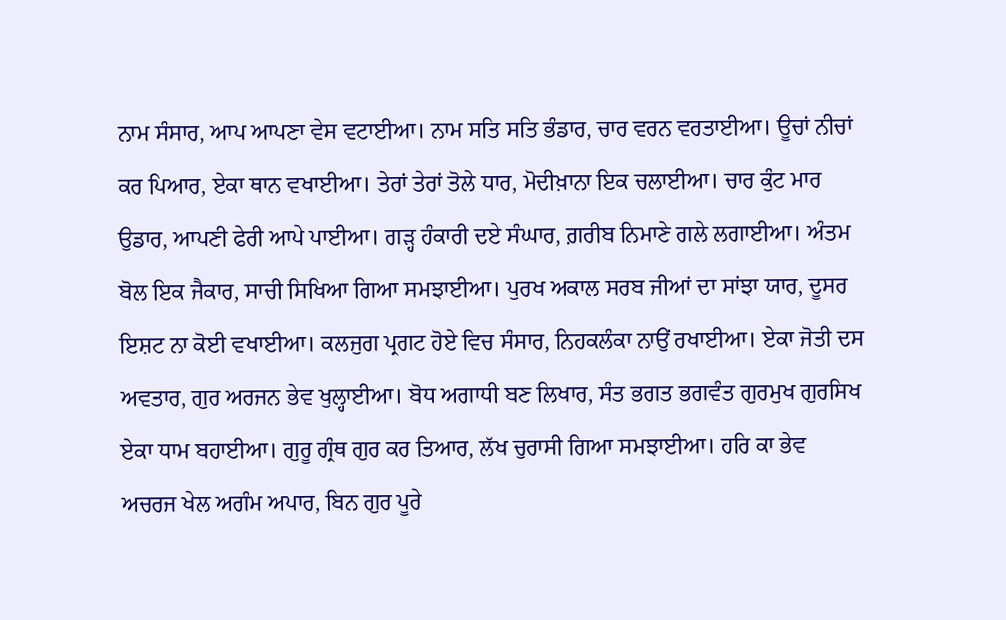ਨਾਮ ਸੰਸਾਰ, ਆਪ ਆਪਣਾ ਵੇਸ ਵਟਾਈਆ। ਨਾਮ ਸਤਿ ਸਤਿ ਭੰਡਾਰ, ਚਾਰ ਵਰਨ ਵਰਤਾਈਆ। ਊਚਾਂ ਨੀਚਾਂ ਕਰ ਪਿਆਰ, ਏਕਾ ਥਾਨ ਵਖਾਈਆ। ਤੇਰਾਂ ਤੇਰਾਂ ਤੋਲੇ ਧਾਰ, ਮੋਦੀਖ਼ਾਨਾ ਇਕ ਚਲਾਈਆ। ਚਾਰ ਕੁੰਟ ਮਾਰ ਉਡਾਰ, ਆਪਣੀ ਫੇਰੀ ਆਪੇ ਪਾਈਆ। ਗੜ੍ਹ ਹੰਕਾਰੀ ਦਏ ਸੰਘਾਰ, ਗ਼ਰੀਬ ਨਿਮਾਣੇ ਗਲੇ ਲਗਾਈਆ। ਅੰਤਮ ਬੋਲ ਇਕ ਜੈਕਾਰ, ਸਾਚੀ ਸਿਖਿਆ ਗਿਆ ਸਮਝਾਈਆ। ਪੁਰਖ ਅਕਾਲ ਸਰਬ ਜੀਆਂ ਦਾ ਸਾਂਝਾ ਯਾਰ, ਦੂਸਰ ਇਸ਼ਟ ਨਾ ਕੋਈ ਵਖਾਈਆ। ਕਲਜੁਗ ਪ੍ਰਗਟ ਹੋਏ ਵਿਚ ਸੰਸਾਰ, ਨਿਹਕਲੰਕਾ ਨਾਉਂ ਰਖਾਈਆ। ਏਕਾ ਜੋਤੀ ਦਸ ਅਵਤਾਰ, ਗੁਰ ਅਰਜਨ ਭੇਵ ਖੁਲ੍ਹਾਈਆ। ਬੋਧ ਅਗਾਧੀ ਬਣ ਲਿਖਾਰ, ਸੰਤ ਭਗਤ ਭਗਵੰਤ ਗੁਰਮੁਖ ਗੁਰਸਿਖ ਏਕਾ ਧਾਮ ਬਹਾਈਆ। ਗੁਰੂ ਗ੍ਰੰਥ ਗੁਰ ਕਰ ਤਿਆਰ, ਲੱਖ ਚੁਰਾਸੀ ਗਿਆ ਸਮਝਾਈਆ। ਹਰਿ ਕਾ ਭੇਵ ਅਚਰਜ ਖੇਲ ਅਗੰਮ ਅਪਾਰ, ਬਿਨ ਗੁਰ ਪੂਰੇ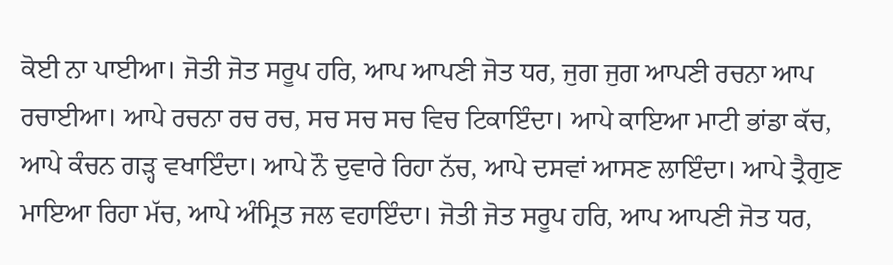ਕੋਈ ਨਾ ਪਾਈਆ। ਜੋਤੀ ਜੋਤ ਸਰੂਪ ਹਰਿ, ਆਪ ਆਪਣੀ ਜੋਤ ਧਰ, ਜੁਗ ਜੁਗ ਆਪਣੀ ਰਚਨਾ ਆਪ ਰਚਾਈਆ। ਆਪੇ ਰਚਨਾ ਰਚ ਰਚ, ਸਚ ਸਚ ਸਚ ਵਿਚ ਟਿਕਾਇੰਦਾ। ਆਪੇ ਕਾਇਆ ਮਾਟੀ ਭਾਂਡਾ ਕੱਚ, ਆਪੇ ਕੰਚਨ ਗੜ੍ਹ ਵਖਾਇੰਦਾ। ਆਪੇ ਨੌ ਦੁਵਾਰੇ ਰਿਹਾ ਨੱਚ, ਆਪੇ ਦਸਵਾਂ ਆਸਣ ਲਾਇੰਦਾ। ਆਪੇ ਤ੍ਰੈਗੁਣ ਮਾਇਆ ਰਿਹਾ ਮੱਚ, ਆਪੇ ਅੰਮ੍ਰਿਤ ਜਲ ਵਹਾਇੰਦਾ। ਜੋਤੀ ਜੋਤ ਸਰੂਪ ਹਰਿ, ਆਪ ਆਪਣੀ ਜੋਤ ਧਰ,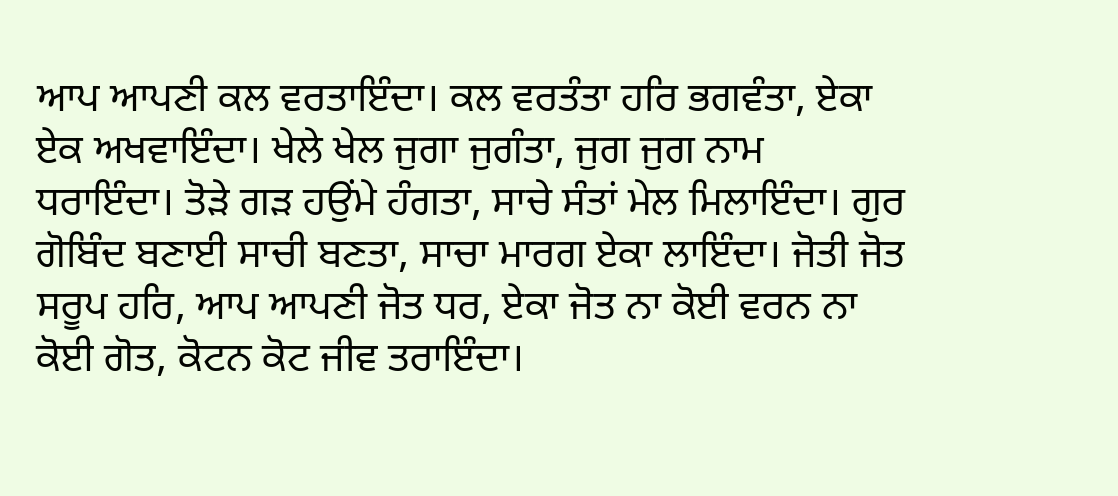ਆਪ ਆਪਣੀ ਕਲ ਵਰਤਾਇੰਦਾ। ਕਲ ਵਰਤੰਤਾ ਹਰਿ ਭਗਵੰਤਾ, ਏਕਾ ਏਕ ਅਖਵਾਇੰਦਾ। ਖੇਲੇ ਖੇਲ ਜੁਗਾ ਜੁਗੰਤਾ, ਜੁਗ ਜੁਗ ਨਾਮ ਧਰਾਇੰਦਾ। ਤੋੜੇ ਗੜ ਹਉਂਮੇ ਹੰਗਤਾ, ਸਾਚੇ ਸੰਤਾਂ ਮੇਲ ਮਿਲਾਇੰਦਾ। ਗੁਰ ਗੋਬਿੰਦ ਬਣਾਈ ਸਾਚੀ ਬਣਤਾ, ਸਾਚਾ ਮਾਰਗ ਏਕਾ ਲਾਇੰਦਾ। ਜੋਤੀ ਜੋਤ ਸਰੂਪ ਹਰਿ, ਆਪ ਆਪਣੀ ਜੋਤ ਧਰ, ਏਕਾ ਜੋਤ ਨਾ ਕੋਈ ਵਰਨ ਨਾ ਕੋਈ ਗੋਤ, ਕੋਟਨ ਕੋਟ ਜੀਵ ਤਰਾਇੰਦਾ।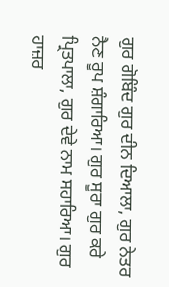ਗੁਰ ਗੋਬਿੰਦ ਗੁਰ ਦੀਨ ਦਿਆਲਾ, ਗੁਰ ਨੇਤਰ ਨੈਣ ਰੂਪ ਸ਼ੰਗਾਰਿਆ। ਗੁਰ ਸੂਰਾ ਗੁਰ ਕਰੇ ਪ੍ਰਿਤਪਾਲਾ, ਗੁਰ ਦੇਵੇ ਨਾਮ ਸਹਾਰਿਆ। ਗੁਰ ਹਾਜ਼ਰ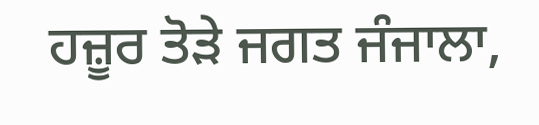ਹਜ਼ੂਰ ਤੋੜੇ ਜਗਤ ਜੰਜਾਲਾ,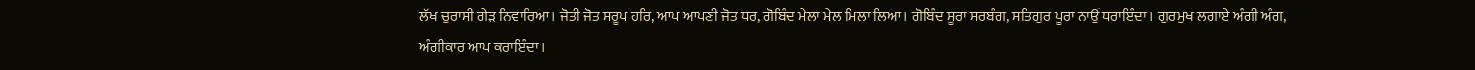ਲੱਖ ਚੁਰਾਸੀ ਗੇੜ ਨਿਵਾਰਿਆ। ਜੋਤੀ ਜੋਤ ਸਰੂਪ ਹਰਿ, ਆਪ ਆਪਣੀ ਜੋਤ ਧਰ, ਗੋਬਿੰਦ ਮੇਲਾ ਮੇਲ ਮਿਲਾ ਲਿਆ। ਗੋਬਿੰਦ ਸੂਰਾ ਸਰਬੰਗ, ਸਤਿਗੁਰ ਪੂਰਾ ਨਾਉਂ ਧਰਾਇੰਦਾ। ਗੁਰਮੁਖ ਲਗਾਏ ਅੰਗੀ ਅੰਗ, ਅੰਗੀਕਾਰ ਆਪ ਕਰਾਇੰਦਾ।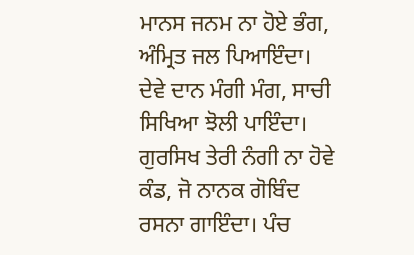ਮਾਨਸ ਜਨਮ ਨਾ ਹੋਏ ਭੰਗ, ਅੰਮ੍ਰਿਤ ਜਲ ਪਿਆਇੰਦਾ। ਦੇਵੇ ਦਾਨ ਮੰਗੀ ਮੰਗ, ਸਾਚੀ ਸਿਖਿਆ ਝੋਲੀ ਪਾਇੰਦਾ। ਗੁਰਸਿਖ ਤੇਰੀ ਨੰਗੀ ਨਾ ਹੋਵੇ ਕੰਡ, ਜੋ ਨਾਨਕ ਗੋਬਿੰਦ ਰਸਨਾ ਗਾਇੰਦਾ। ਪੰਚ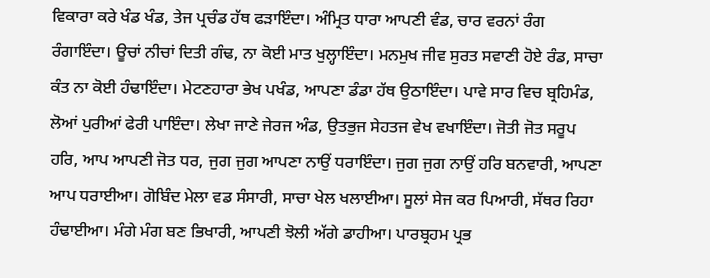ਵਿਕਾਰਾ ਕਰੇ ਖੰਡ ਖੰਡ, ਤੇਜ ਪ੍ਰਚੰਡ ਹੱਥ ਫੜਾਇੰਦਾ। ਅੰਮ੍ਰਿਤ ਧਾਰਾ ਆਪਣੀ ਵੰਡ, ਚਾਰ ਵਰਨਾਂ ਰੰਗ ਰੰਗਾਇੰਦਾ। ਊਚਾਂ ਨੀਚਾਂ ਦਿਤੀ ਗੰਢ, ਨਾ ਕੋਈ ਮਾਤ ਖੁਲ੍ਹਾਇੰਦਾ। ਮਨਮੁਖ ਜੀਵ ਸੁਰਤ ਸਵਾਣੀ ਹੋਏ ਰੰਡ, ਸਾਚਾ ਕੰਤ ਨਾ ਕੋਈ ਹੰਢਾਇੰਦਾ। ਮੇਟਣਹਾਰਾ ਭੇਖ ਪਖੰਡ, ਆਪਣਾ ਡੰਡਾ ਹੱਥ ਉਠਾਇੰਦਾ। ਪਾਵੇ ਸਾਰ ਵਿਚ ਬ੍ਰਹਿਮੰਡ, ਲੋਆਂ ਪੁਰੀਆਂ ਫੇਰੀ ਪਾਇੰਦਾ। ਲੇਖਾ ਜਾਣੇ ਜੇਰਜ ਅੰਡ, ਉਤਭੁਜ ਸੇਹਤਜ ਵੇਖ ਵਖਾਇੰਦਾ। ਜੋਤੀ ਜੋਤ ਸਰੂਪ ਹਰਿ, ਆਪ ਆਪਣੀ ਜੋਤ ਧਰ, ਜੁਗ ਜੁਗ ਆਪਣਾ ਨਾਉਂ ਧਰਾਇੰਦਾ। ਜੁਗ ਜੁਗ ਨਾਉਂ ਹਰਿ ਬਨਵਾਰੀ, ਆਪਣਾ ਆਪ ਧਰਾਈਆ। ਗੋਬਿੰਦ ਮੇਲਾ ਵਡ ਸੰਸਾਰੀ, ਸਾਚਾ ਖੇਲ ਖਲਾਈਆ। ਸੂਲਾਂ ਸੇਜ ਕਰ ਪਿਆਰੀ, ਸੱਥਰ ਰਿਹਾ ਹੰਢਾਈਆ। ਮੰਗੇ ਮੰਗ ਬਣ ਭਿਖਾਰੀ, ਆਪਣੀ ਝੋਲੀ ਅੱਗੇ ਡਾਹੀਆ। ਪਾਰਬ੍ਰਹਮ ਪ੍ਰਭ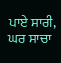ਪਾਏ ਸਾਰੀ, ਘਰ ਸਾਚਾ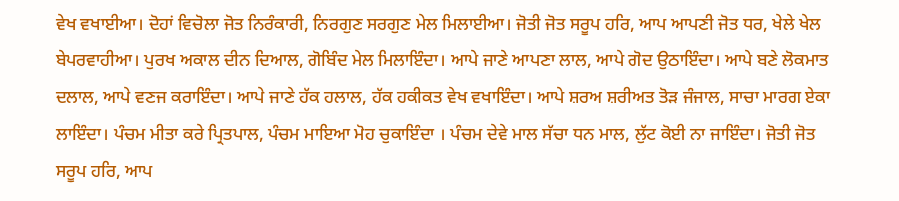ਵੇਖ ਵਖਾਈਆ। ਦੋਹਾਂ ਵਿਚੋਲਾ ਜੋਤ ਨਿਰੰਕਾਰੀ, ਨਿਰਗੁਣ ਸਰਗੁਣ ਮੇਲ ਮਿਲਾਈਆ। ਜੋਤੀ ਜੋਤ ਸਰੂਪ ਹਰਿ, ਆਪ ਆਪਣੀ ਜੋਤ ਧਰ, ਖੇਲੇ ਖੇਲ ਬੇਪਰਵਾਹੀਆ। ਪੁਰਖ ਅਕਾਲ ਦੀਨ ਦਿਆਲ, ਗੋਬਿੰਦ ਮੇਲ ਮਿਲਾਇੰਦਾ। ਆਪੇ ਜਾਣੇ ਆਪਣਾ ਲਾਲ, ਆਪੇ ਗੋਦ ਉਠਾਇੰਦਾ। ਆਪੇ ਬਣੇ ਲੋਕਮਾਤ ਦਲਾਲ, ਆਪੇ ਵਣਜ ਕਰਾਇੰਦਾ। ਆਪੇ ਜਾਣੇ ਹੱਕ ਹਲਾਲ, ਹੱਕ ਹਕੀਕਤ ਵੇਖ ਵਖਾਇੰਦਾ। ਆਪੇ ਸ਼ਰਅ ਸ਼ਰੀਅਤ ਤੋੜ ਜੰਜਾਲ, ਸਾਚਾ ਮਾਰਗ ਏਕਾ ਲਾਇੰਦਾ। ਪੰਚਮ ਮੀਤਾ ਕਰੇ ਪ੍ਰਿਤਪਾਲ, ਪੰਚਮ ਮਾਇਆ ਮੋਹ ਚੁਕਾਇੰਦਾ । ਪੰਚਮ ਦੇਵੇ ਮਾਲ ਸੱਚਾ ਧਨ ਮਾਲ, ਲੁੱਟ ਕੋਈ ਨਾ ਜਾਇੰਦਾ। ਜੋਤੀ ਜੋਤ ਸਰੂਪ ਹਰਿ, ਆਪ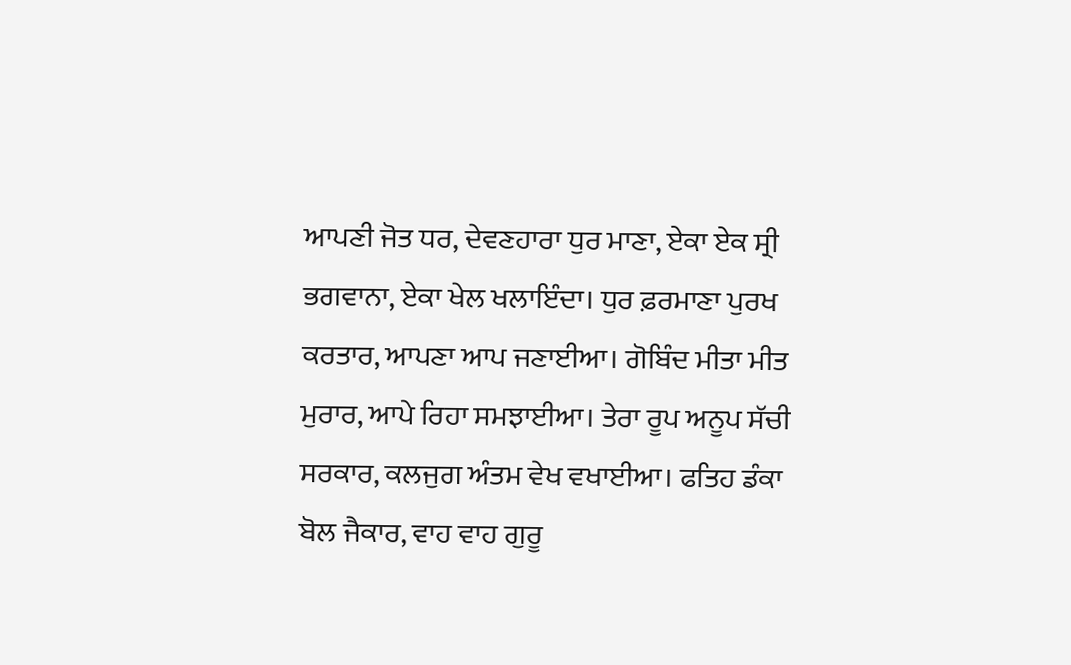ਆਪਣੀ ਜੋਤ ਧਰ, ਦੇਵਣਹਾਰਾ ਧੁਰ ਮਾਣਾ, ਏਕਾ ਏਕ ਸ੍ਰੀ ਭਗਵਾਨਾ, ਏਕਾ ਖੇਲ ਖਲਾਇੰਦਾ। ਧੁਰ ਫ਼ਰਮਾਣਾ ਪੁਰਖ ਕਰਤਾਰ, ਆਪਣਾ ਆਪ ਜਣਾਈਆ। ਗੋਬਿੰਦ ਮੀਤਾ ਮੀਤ ਮੁਰਾਰ, ਆਪੇ ਰਿਹਾ ਸਮਝਾਈਆ। ਤੇਰਾ ਰੂਪ ਅਨੂਪ ਸੱਚੀ ਸਰਕਾਰ, ਕਲਜੁਗ ਅੰਤਮ ਵੇਖ ਵਖਾਈਆ। ਫਤਿਹ ਡੰਕਾ ਬੋਲ ਜੈਕਾਰ, ਵਾਹ ਵਾਹ ਗੁਰੂ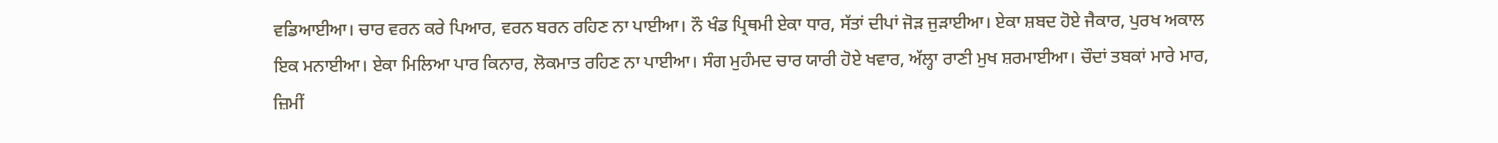ਵਡਿਆਈਆ। ਚਾਰ ਵਰਨ ਕਰੇ ਪਿਆਰ, ਵਰਨ ਬਰਨ ਰਹਿਣ ਨਾ ਪਾਈਆ। ਨੌ ਖੰਡ ਪ੍ਰਿਥਮੀ ਏਕਾ ਧਾਰ, ਸੱਤਾਂ ਦੀਪਾਂ ਜੋੜ ਜੁੜਾਈਆ। ਏਕਾ ਸ਼ਬਦ ਹੋਏ ਜੈਕਾਰ, ਪੁਰਖ ਅਕਾਲ ਇਕ ਮਨਾਈਆ। ਏਕਾ ਮਿਲਿਆ ਪਾਰ ਕਿਨਾਰ, ਲੋਕਮਾਤ ਰਹਿਣ ਨਾ ਪਾਈਆ। ਸੰਗ ਮੁਹੰਮਦ ਚਾਰ ਯਾਰੀ ਹੋਏ ਖਵਾਰ, ਅੱਲ੍ਹਾ ਰਾਣੀ ਮੁਖ ਸ਼ਰਮਾਈਆ। ਚੌਦਾਂ ਤਬਕਾਂ ਮਾਰੇ ਮਾਰ, ਜ਼ਿਮੀਂ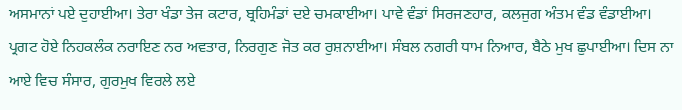ਅਸਮਾਨਾਂ ਪਏ ਦੁਹਾਈਆ। ਤੇਰਾ ਖੰਡਾ ਤੇਜ ਕਟਾਰ, ਬ੍ਰਹਿਮੰਡਾਂ ਦਏ ਚਮਕਾਈਆ। ਪਾਵੇ ਵੰਡਾਂ ਸਿਰਜਣਹਾਰ, ਕਲਜੁਗ ਅੰਤਮ ਵੰਡ ਵੰਡਾਈਆ। ਪ੍ਰਗਟ ਹੋਏ ਨਿਹਕਲੰਕ ਨਰਾਇਣ ਨਰ ਅਵਤਾਰ, ਨਿਰਗੁਣ ਜੋਤ ਕਰ ਰੁਸ਼ਨਾਈਆ। ਸੰਬਲ ਨਗਰੀ ਧਾਮ ਨਿਆਰ, ਬੈਠੇ ਮੁਖ ਛੁਪਾਈਆ। ਦਿਸ ਨਾ ਆਏ ਵਿਚ ਸੰਸਾਰ, ਗੁਰਮੁਖ ਵਿਰਲੇ ਲਏ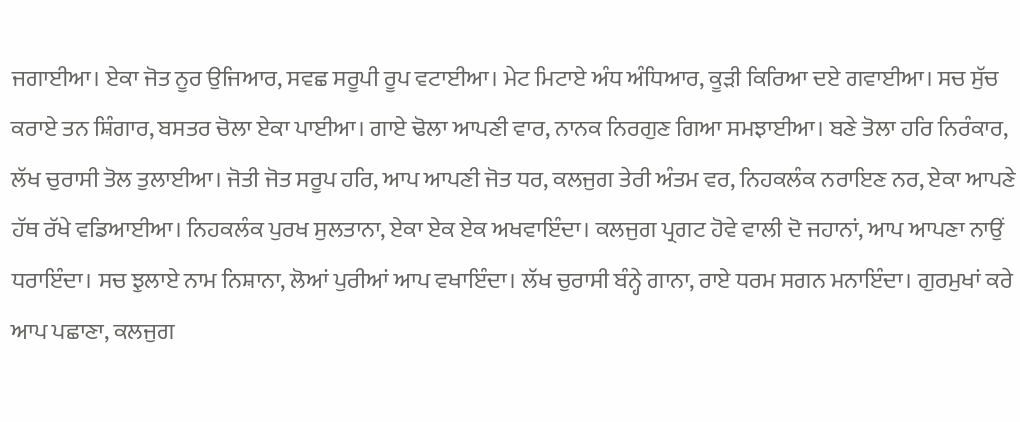ਜਗਾਈਆ। ਏਕਾ ਜੋਤ ਨੂਰ ਉਜਿਆਰ, ਸਵਛ ਸਰੂਪੀ ਰੂਪ ਵਟਾਈਆ। ਮੇਟ ਮਿਟਾਏ ਅੰਧ ਅੰਧਿਆਰ, ਕੂੜੀ ਕਿਰਿਆ ਦਏ ਗਵਾਈਆ। ਸਚ ਸੁੱਚ ਕਰਾਏ ਤਨ ਸ਼ਿੰਗਾਰ, ਬਸਤਰ ਚੋਲਾ ਏਕਾ ਪਾਈਆ। ਗਾਏ ਢੋਲਾ ਆਪਣੀ ਵਾਰ, ਨਾਨਕ ਨਿਰਗੁਣ ਗਿਆ ਸਮਝਾਈਆ। ਬਣੇ ਤੋਲਾ ਹਰਿ ਨਿਰੰਕਾਰ, ਲੱਖ ਚੁਰਾਸੀ ਤੋਲ ਤੁਲਾਈਆ। ਜੋਤੀ ਜੋਤ ਸਰੂਪ ਹਰਿ, ਆਪ ਆਪਣੀ ਜੋਤ ਧਰ, ਕਲਜੁਗ ਤੇਰੀ ਅੰਤਮ ਵਰ, ਨਿਹਕਲੰਕ ਨਰਾਇਣ ਨਰ, ਏਕਾ ਆਪਣੇ ਹੱਥ ਰੱਖੇ ਵਡਿਆਈਆ। ਨਿਹਕਲੰਕ ਪੁਰਖ ਸੁਲਤਾਨਾ, ਏਕਾ ਏਕ ਏਕ ਅਖਵਾਇੰਦਾ। ਕਲਜੁਗ ਪ੍ਰਗਟ ਹੋਵੇ ਵਾਲੀ ਦੋ ਜਹਾਨਾਂ, ਆਪ ਆਪਣਾ ਨਾਉਂ ਧਰਾਇੰਦਾ। ਸਚ ਝੁਲਾਏ ਨਾਮ ਨਿਸ਼ਾਨਾ, ਲੋਆਂ ਪੁਰੀਆਂ ਆਪ ਵਖਾਇੰਦਾ। ਲੱਖ ਚੁਰਾਸੀ ਬੰਨ੍ਹੇ ਗਾਨਾ, ਰਾਏ ਧਰਮ ਸਗਨ ਮਨਾਇੰਦਾ। ਗੁਰਮੁਖਾਂ ਕਰੇ ਆਪ ਪਛਾਣਾ, ਕਲਜੁਗ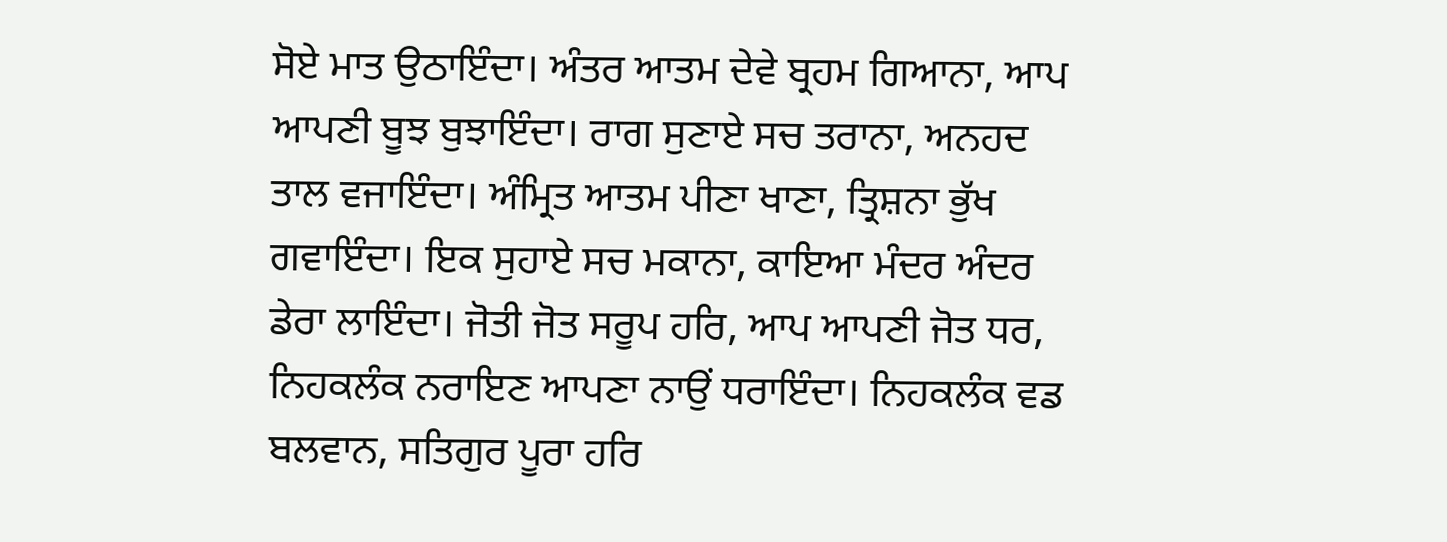ਸੋਏ ਮਾਤ ਉਠਾਇੰਦਾ। ਅੰਤਰ ਆਤਮ ਦੇਵੇ ਬ੍ਰਹਮ ਗਿਆਨਾ, ਆਪ ਆਪਣੀ ਬੂਝ ਬੁਝਾਇੰਦਾ। ਰਾਗ ਸੁਣਾਏ ਸਚ ਤਰਾਨਾ, ਅਨਹਦ ਤਾਲ ਵਜਾਇੰਦਾ। ਅੰਮ੍ਰਿਤ ਆਤਮ ਪੀਣਾ ਖਾਣਾ, ਤ੍ਰਿਸ਼ਨਾ ਭੁੱਖ ਗਵਾਇੰਦਾ। ਇਕ ਸੁਹਾਏ ਸਚ ਮਕਾਨਾ, ਕਾਇਆ ਮੰਦਰ ਅੰਦਰ ਡੇਰਾ ਲਾਇੰਦਾ। ਜੋਤੀ ਜੋਤ ਸਰੂਪ ਹਰਿ, ਆਪ ਆਪਣੀ ਜੋਤ ਧਰ, ਨਿਹਕਲੰਕ ਨਰਾਇਣ ਆਪਣਾ ਨਾਉਂ ਧਰਾਇੰਦਾ। ਨਿਹਕਲੰਕ ਵਡ ਬਲਵਾਨ, ਸਤਿਗੁਰ ਪੂਰਾ ਹਰਿ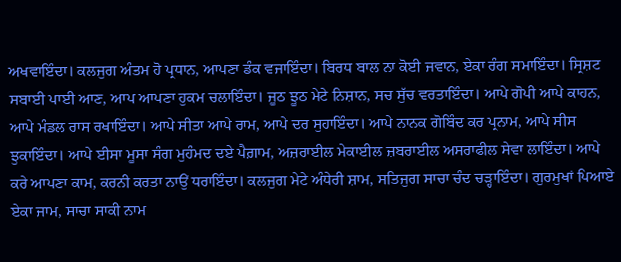ਅਖਵਾਇੰਦਾ। ਕਲਜੁਗ ਅੰਤਮ ਹੋ ਪ੍ਰਧਾਨ, ਆਪਣਾ ਡੰਕ ਵਜਾਇੰਦਾ। ਬਿਰਧ ਬਾਲ ਨਾ ਕੋਈ ਜਵਾਨ, ਏਕਾ ਰੰਗ ਸਮਾਇੰਦਾ। ਸ੍ਰਿਸ਼ਟ ਸਬਾਈ ਪਾਈ ਆਣ, ਆਪ ਆਪਣਾ ਹੁਕਮ ਚਲਾਇੰਦਾ। ਜੂਠ ਝੂਠ ਮੇਟੇ ਨਿਸ਼ਾਨ, ਸਚ ਸੁੱਚ ਵਰਤਾਇੰਦਾ। ਆਪੇ ਗੋਪੀ ਆਪੇ ਕਾਹਨ, ਆਪੇ ਮੰਡਲ ਰਾਸ ਰਖਾਇੰਦਾ। ਆਪੇ ਸੀਤਾ ਆਪੇ ਰਾਮ, ਆਪੇ ਦਰ ਸੁਹਾਇੰਦਾ। ਆਪੇ ਨਾਨਕ ਗੋਬਿੰਦ ਕਰ ਪ੍ਰਨਾਮ, ਆਪੇ ਸੀਸ ਝੁਕਾਇੰਦਾ। ਆਪੇ ਈਸਾ ਮੂਸਾ ਸੰਗ ਮੁਹੰਮਦ ਦਏ ਪੈਗ਼ਾਮ, ਅਜ਼ਰਾਈਲ ਮੇਕਾਈਲ ਜ਼ਬਰਾਈਲ ਅਸਰਾਫੀਲ ਸੇਵਾ ਲਾਇੰਦਾ। ਆਪੇ ਕਰੇ ਆਪਣਾ ਕਾਮ, ਕਰਨੀ ਕਰਤਾ ਨਾਉਂ ਧਰਾਇੰਦਾ। ਕਲਜੁਗ ਮੇਟੇ ਅੰਧੇਰੀ ਸ਼ਾਮ, ਸਤਿਜੁਗ ਸਾਚਾ ਚੰਦ ਚੜ੍ਹਾਇੰਦਾ। ਗੁਰਮੁਖਾਂ ਪਿਆਏ ਏਕਾ ਜਾਮ, ਸਾਚਾ ਸਾਕੀ ਨਾਮ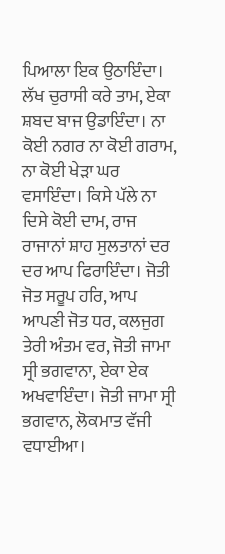ਪਿਆਲਾ ਇਕ ਉਠਾਇੰਦਾ। ਲੱਖ ਚੁਰਾਸੀ ਕਰੇ ਤਾਮ, ਏਕਾ ਸ਼ਬਦ ਬਾਜ ਉਡਾਇੰਦਾ। ਨਾ ਕੋਈ ਨਗਰ ਨਾ ਕੋਈ ਗਰਾਮ, ਨਾ ਕੋਈ ਖੇੜਾ ਘਰ ਵਸਾਇੰਦਾ। ਕਿਸੇ ਪੱਲੇ ਨਾ ਦਿਸੇ ਕੋਈ ਦਾਮ, ਰਾਜ ਰਾਜਾਨਾਂ ਸ਼ਾਹ ਸੁਲਤਾਨਾਂ ਦਰ ਦਰ ਆਪ ਫਿਰਾਇੰਦਾ। ਜੋਤੀ ਜੋਤ ਸਰੂਪ ਹਰਿ, ਆਪ ਆਪਣੀ ਜੋਤ ਧਰ, ਕਲਜੁਗ ਤੇਰੀ ਅੰਤਮ ਵਰ, ਜੋਤੀ ਜਾਮਾ ਸ੍ਰੀ ਭਗਵਾਨਾ, ਏਕਾ ਏਕ ਅਖਵਾਇੰਦਾ। ਜੋਤੀ ਜਾਮਾ ਸ੍ਰੀ ਭਗਵਾਨ, ਲੋਕਮਾਤ ਵੱਜੀ ਵਧਾਈਆ।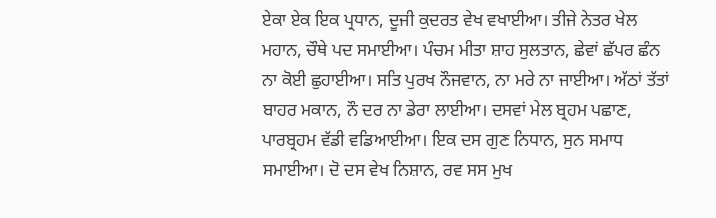ਏਕਾ ਏਕ ਇਕ ਪ੍ਰਧਾਨ, ਦੂਜੀ ਕੁਦਰਤ ਵੇਖ ਵਖਾਈਆ। ਤੀਜੇ ਨੇਤਰ ਖੇਲ ਮਹਾਨ, ਚੌਥੇ ਪਦ ਸਮਾਈਆ। ਪੰਚਮ ਮੀਤਾ ਸ਼ਾਹ ਸੁਲਤਾਨ, ਛੇਵਾਂ ਛੱਪਰ ਛੰਨ ਨਾ ਕੋਈ ਛੁਹਾਈਆ। ਸਤਿ ਪੁਰਖ ਨੌਜਵਾਨ, ਨਾ ਮਰੇ ਨਾ ਜਾਈਆ। ਅੱਠਾਂ ਤੱਤਾਂ ਬਾਹਰ ਮਕਾਨ, ਨੌ ਦਰ ਨਾ ਡੇਰਾ ਲਾਈਆ। ਦਸਵਾਂ ਮੇਲ ਬ੍ਰਹਮ ਪਛਾਣ, ਪਾਰਬ੍ਰਹਮ ਵੱਡੀ ਵਡਿਆਈਆ। ਇਕ ਦਸ ਗੁਣ ਨਿਧਾਨ, ਸੁਨ ਸਮਾਧ ਸਮਾਈਆ। ਦੋ ਦਸ ਵੇਖ ਨਿਸ਼ਾਨ, ਰਵ ਸਸ ਮੁਖ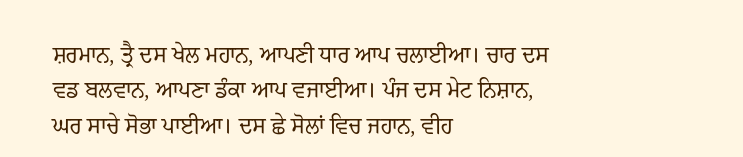ਸ਼ਰਮਾਨ, ਤ੍ਰੈ ਦਸ ਖੇਲ ਮਹਾਨ, ਆਪਣੀ ਧਾਰ ਆਪ ਚਲਾਈਆ। ਚਾਰ ਦਸ ਵਡ ਬਲਵਾਨ, ਆਪਣਾ ਡੰਕਾ ਆਪ ਵਜਾਈਆ। ਪੰਜ ਦਸ ਮੇਟ ਨਿਸ਼ਾਨ, ਘਰ ਸਾਚੇ ਸੋਭਾ ਪਾਈਆ। ਦਸ ਛੇ ਸੋਲਾਂ ਵਿਚ ਜਹਾਨ, ਵੀਹ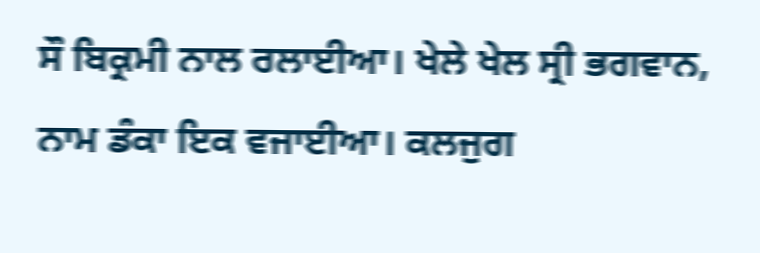ਸੌ ਬਿਕ੍ਰਮੀ ਨਾਲ ਰਲਾਈਆ। ਖੇਲੇ ਖੇਲ ਸ੍ਰੀ ਭਗਵਾਨ, ਨਾਮ ਡੰਕਾ ਇਕ ਵਜਾਈਆ। ਕਲਜੁਗ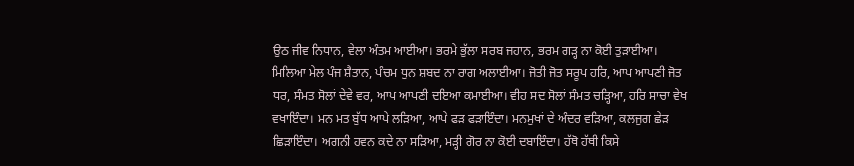ਉਠ ਜੀਵ ਨਿਧਾਨ, ਵੇਲਾ ਅੰਤਮ ਆਈਆ। ਭਰਮੇ ਭੁੱਲਾ ਸਰਬ ਜਹਾਨ, ਭਰਮ ਗੜ੍ਹ ਨਾ ਕੋਈ ਤੁੜਾਈਆ। ਮਿਲਿਆ ਮੇਲ ਪੰਜ ਸ਼ੈਤਾਨ, ਪੰਚਮ ਧੁਨ ਸ਼ਬਦ ਨਾ ਰਾਗ ਅਲਾਈਆ। ਜੋਤੀ ਜੋਤ ਸਰੂਪ ਹਰਿ, ਆਪ ਆਪਣੀ ਜੋਤ ਧਰ, ਸੰਮਤ ਸੋਲਾਂ ਦੇਵੇ ਵਰ, ਆਪ ਆਪਣੀ ਦਇਆ ਕਮਾਈਆ। ਵੀਹ ਸਦ ਸੋਲਾਂ ਸੰਮਤ ਚੜ੍ਹਿਆ, ਹਰਿ ਸਾਚਾ ਵੇਖ ਵਖਾਇੰਦਾ। ਮਨ ਮਤ ਬੁੱਧ ਆਪੇ ਲੜਿਆ, ਆਪੇ ਫੜ ਫੜਾਇੰਦਾ। ਮਨਮੁਖਾਂ ਦੇ ਅੰਦਰ ਵੜਿਆ, ਕਲਜੁਗ ਛੇੜ ਛਿੜਾਇੰਦਾ। ਅਗਨੀ ਹਵਨ ਕਦੇ ਨਾ ਸੜਿਆ, ਮੜ੍ਹੀ ਗੋਰ ਨਾ ਕੋਈ ਦਬਾਇੰਦਾ। ਹੱਥੋ ਹੱਥੀ ਕਿਸੇ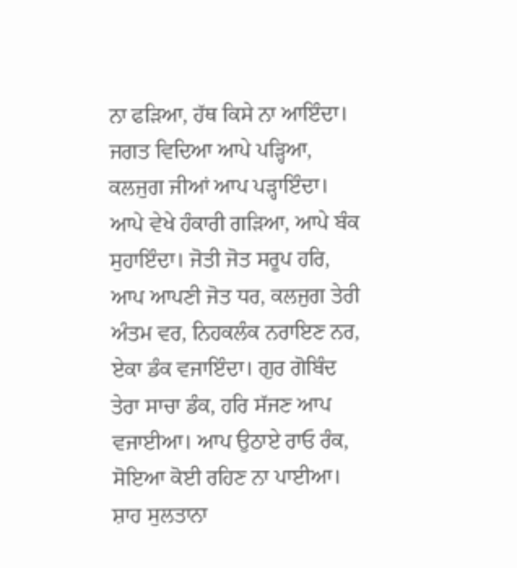ਨਾ ਫੜਿਆ, ਹੱਥ ਕਿਸੇ ਨਾ ਆਇੰਦਾ। ਜਗਤ ਵਿਦਿਆ ਆਪੇ ਪੜ੍ਹਿਆ, ਕਲਜੁਗ ਜੀਆਂ ਆਪ ਪੜ੍ਹਾਇੰਦਾ। ਆਪੇ ਵੇਖੇ ਹੰਕਾਰੀ ਗੜਿਆ, ਆਪੇ ਬੰਕ ਸੁਹਾਇੰਦਾ। ਜੋਤੀ ਜੋਤ ਸਰੂਪ ਹਰਿ, ਆਪ ਆਪਣੀ ਜੋਤ ਧਰ, ਕਲਜੁਗ ਤੇਰੀ ਅੰਤਮ ਵਰ, ਨਿਹਕਲੰਕ ਨਰਾਇਣ ਨਰ, ਏਕਾ ਡੰਕ ਵਜਾਇੰਦਾ। ਗੁਰ ਗੋਬਿੰਦ ਤੇਰਾ ਸਾਚਾ ਡੰਕ, ਹਰਿ ਸੱਜਣ ਆਪ ਵਜਾਈਆ। ਆਪ ਉਠਾਏ ਰਾਓ ਰੰਕ, ਸੋਇਆ ਕੋਈ ਰਹਿਣ ਨਾ ਪਾਈਆ। ਸ਼ਾਹ ਸੁਲਤਾਨਾ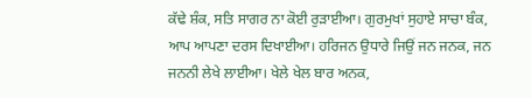ਕੱਢੇ ਸ਼ੰਕ, ਸਤਿ ਸਾਗਰ ਨਾ ਕੋਈ ਰੁੜਾਈਆ। ਗੁਰਮੁਖਾਂ ਸੁਹਾਏ ਸਾਚਾ ਬੰਕ, ਆਪ ਆਪਣਾ ਦਰਸ ਦਿਖਾਈਆ। ਹਰਿਜਨ ਉਧਾਰੇ ਜਿਉਂ ਜਨ ਜਨਕ, ਜਨ ਜਨਨੀ ਲੇਖੇ ਲਾਈਆ। ਖੇਲੇ ਖੇਲ ਬਾਰ ਅਨਕ,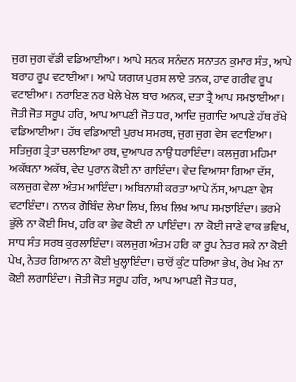ਜੁਗ ਜੁਗ ਵੱਡੀ ਵਡਿਆਈਆ। ਆਪੇ ਸਨਕ ਸਨੰਦਨ ਸਨਾਤਨ ਕੁਮਾਰ ਸੰਤ, ਆਪੇ ਬਰਾਹ ਰੂਪ ਵਟਾਈਆ। ਆਪੇ ਯਗਯ ਪੁਰਸ਼ ਲਾਏ ਤਨਕ, ਹਾਵ ਗਰੀਵ ਰੂਪ ਵਟਾਈਆ। ਨਰਾਇਣ ਨਰ ਖੇਲੇ ਖੇਲ ਬਾਰ ਅਨਕ, ਦਤਾ ਤ੍ਰੈ ਆਪ ਸਮਝਾਈਆ। ਜੋਤੀ ਜੋਤ ਸਰੂਪ ਹਰਿ, ਆਪ ਆਪਣੀ ਜੋਤ ਧਰ, ਆਦਿ ਜੁਗਾਦਿ ਆਪਣੇ ਹੱਥ ਰੱਖੇ ਵਡਿਆਈਆ। ਹੱਥ ਵਡਿਆਈ ਪੁਰਖ ਸਮਰਥ, ਜੁਗ ਜੁਗ ਵੇਸ ਵਟਾਇਆ। ਸਤਿਜੁਗ ਤ੍ਰੇਤਾ ਚਲਾਇਆ ਰਥ, ਦੁਆਪਰ ਨਾਉਂ ਧਰਾਇੰਦਾ। ਕਲਜੁਗ ਮਹਿਮਾ ਅਕੱਥਨਾ ਅਕੱਥ, ਵੇਦ ਪੁਰਾਨ ਕੋਈ ਨਾ ਗਾਇੰਦਾ। ਵੇਦ ਵਿਆਸਾ ਗਿਆ ਦੱਸ, ਕਲਜੁਗ ਵੇਲਾ ਅੰਤਮ ਆਇੰਦਾ। ਅਬਿਨਾਸ਼ੀ ਕਰਤਾ ਆਪੇ ਨੱਸ, ਆਪਣਾ ਵੇਸ ਵਟਾਇੰਦਾ। ਨਾਨਕ ਗੋਬਿੰਦ ਲੇਖਾ ਲਿਖ, ਲਿਖ ਲਿਖ ਆਪ ਸਮਝਾਇੰਦਾ। ਭਰਮੇ ਭੁੱਲੇ ਨਾ ਕੋਈ ਸਿਖ, ਹਰਿ ਕਾ ਭੇਵ ਕੋਈ ਨਾ ਪਾਇੰਦਾ। ਨਾ ਕੋਈ ਜਾਣੇ ਵਾਕ ਭਵਿਖ, ਸਾਧ ਸੰਤ ਸਰਬ ਕੁਰਲਾਇੰਦਾ। ਕਲਜੁਗ ਅੰਤਮ ਹਰਿ ਕਾ ਰੂਪ ਨੇਤਰ ਸਕੇ ਨਾ ਕੋਈ ਪੇਖ, ਨੇਤਰ ਗਿਆਨ ਨਾ ਕੋਈ ਖੁਲ੍ਹਾਇੰਦਾ। ਚਾਰੋਂ ਕੁੰਟ ਧਰਿਆ ਭੇਖ, ਰੇਖ ਮੇਖ ਨਾ ਕੋਈ ਲਗਾਇੰਦਾ। ਜੋਤੀ ਜੋਤ ਸਰੂਪ ਹਰਿ, ਆਪ ਆਪਣੀ ਜੋਤ ਧਰ,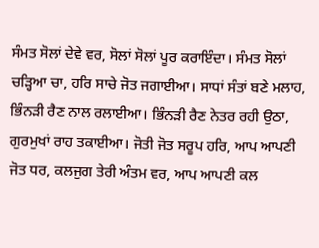ਸੰਮਤ ਸੋਲਾਂ ਦੇਵੇ ਵਰ, ਸੋਲਾਂ ਸੋਲਾਂ ਪੂਰ ਕਰਾਇੰਦਾ। ਸੰਮਤ ਸੋਲਾਂ ਚੜ੍ਹਿਆ ਚਾ, ਹਰਿ ਸਾਚੇ ਜੋਤ ਜਗਾਈਆ। ਸਾਧਾਂ ਸੰਤਾਂ ਬਣੇ ਮਲਾਹ, ਭਿੰਨੜੀ ਰੈਣ ਨਾਲ ਰਲਾਈਆ। ਭਿੰਨੜੀ ਰੈਣ ਨੇਤਰ ਰਹੀ ਉਠਾ, ਗੁਰਮੁਖਾਂ ਰਾਹ ਤਕਾਈਆ। ਜੋਤੀ ਜੋਤ ਸਰੂਪ ਹਰਿ, ਆਪ ਆਪਣੀ ਜੋਤ ਧਰ, ਕਲਜੁਗ ਤੇਰੀ ਅੰਤਮ ਵਰ, ਆਪ ਆਪਣੀ ਕਲ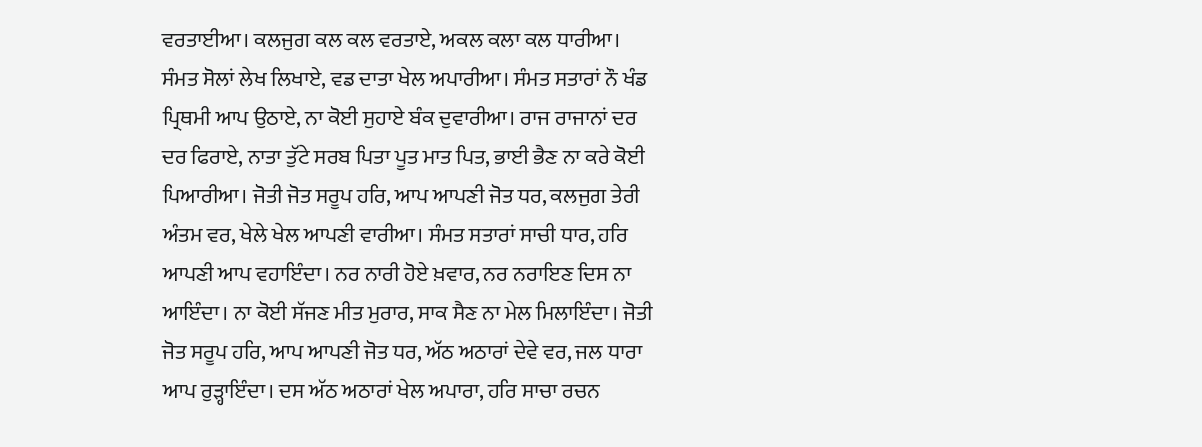ਵਰਤਾਈਆ। ਕਲਜੁਗ ਕਲ ਕਲ ਵਰਤਾਏ, ਅਕਲ ਕਲਾ ਕਲ ਧਾਰੀਆ। ਸੰਮਤ ਸੋਲਾਂ ਲੇਖ ਲਿਖਾਏ, ਵਡ ਦਾਤਾ ਖੇਲ ਅਪਾਰੀਆ। ਸੰਮਤ ਸਤਾਰਾਂ ਨੌ ਖੰਡ ਪ੍ਰਿਥਮੀ ਆਪ ਉਠਾਏ, ਨਾ ਕੋਈ ਸੁਹਾਏ ਬੰਕ ਦੁਵਾਰੀਆ। ਰਾਜ ਰਾਜਾਨਾਂ ਦਰ ਦਰ ਫਿਰਾਏ, ਨਾਤਾ ਤੁੱਟੇ ਸਰਬ ਪਿਤਾ ਪੂਤ ਮਾਤ ਪਿਤ, ਭਾਈ ਭੈਣ ਨਾ ਕਰੇ ਕੋਈ ਪਿਆਰੀਆ। ਜੋਤੀ ਜੋਤ ਸਰੂਪ ਹਰਿ, ਆਪ ਆਪਣੀ ਜੋਤ ਧਰ, ਕਲਜੁਗ ਤੇਰੀ ਅੰਤਮ ਵਰ, ਖੇਲੇ ਖੇਲ ਆਪਣੀ ਵਾਰੀਆ। ਸੰਮਤ ਸਤਾਰਾਂ ਸਾਚੀ ਧਾਰ, ਹਰਿ ਆਪਣੀ ਆਪ ਵਹਾਇੰਦਾ। ਨਰ ਨਾਰੀ ਹੋਏ ਖ਼ਵਾਰ, ਨਰ ਨਰਾਇਣ ਦਿਸ ਨਾ ਆਇੰਦਾ। ਨਾ ਕੋਈ ਸੱਜਣ ਮੀਤ ਮੁਰਾਰ, ਸਾਕ ਸੈਣ ਨਾ ਮੇਲ ਮਿਲਾਇੰਦਾ। ਜੋਤੀ ਜੋਤ ਸਰੂਪ ਹਰਿ, ਆਪ ਆਪਣੀ ਜੋਤ ਧਰ, ਅੱਠ ਅਠਾਰਾਂ ਦੇਵੇ ਵਰ, ਜਲ ਧਾਰਾ ਆਪ ਰੁੜ੍ਹਾਇੰਦਾ। ਦਸ ਅੱਠ ਅਠਾਰਾਂ ਖੇਲ ਅਪਾਰਾ, ਹਰਿ ਸਾਚਾ ਰਚਨ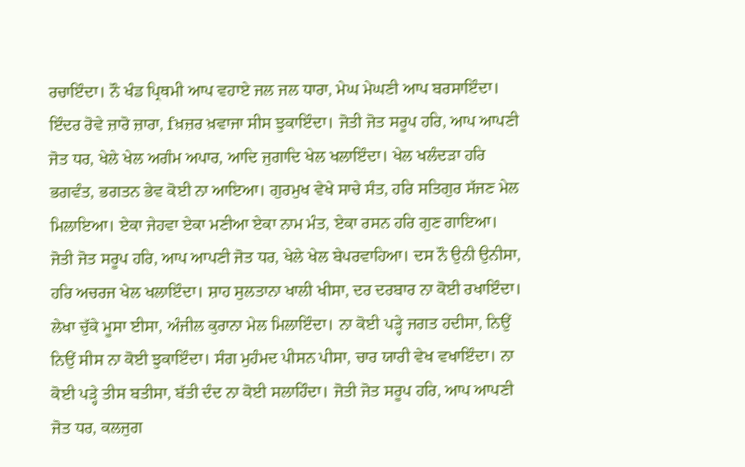ਰਚਾਇੰਦਾ। ਨੌ ਖੰਡ ਪ੍ਰਿਥਮੀ ਆਪ ਵਹਾਏ ਜਲ ਜਲ ਧਾਰਾ, ਮੇਘ ਮੇਘਣੀ ਆਪ ਬਰਸਾਇੰਦਾ। ਇੰਦਰ ਰੋਵੇ ਜ਼ਾਰੋ ਜ਼ਾਰਾ, fਖ਼ਜ਼ਰ ਖ਼ਵਾਜਾ ਸੀਸ ਝੁਕਾਇੰਦਾ। ਜੋਤੀ ਜੋਤ ਸਰੂਪ ਹਰਿ, ਆਪ ਆਪਣੀ ਜੋਤ ਧਰ, ਖੇਲੇ ਖੇਲ ਅਗੰਮ ਅਪਾਰ, ਆਦਿ ਜੁਗਾਦਿ ਖੇਲ ਖਲਾਇੰਦਾ। ਖੇਲ ਖਲੰਦੜਾ ਹਰਿ ਭਗਵੰਤ, ਭਗਤਨ ਭੇਵ ਕੋਈ ਨਾ ਆਇਆ। ਗੁਰਮੁਖ ਵੇਖੇ ਸਾਚੇ ਸੰਤ, ਹਰਿ ਸਤਿਗੁਰ ਸੱਜਣ ਮੇਲ ਮਿਲਾਇਆ। ਏਕਾ ਜੇਹਵਾ ਏਕਾ ਮਣੀਆ ਏਕਾ ਨਾਮ ਮੰਤ, ਏਕਾ ਰਸਨ ਹਰਿ ਗੁਣ ਗਾਇਆ। ਜੋਤੀ ਜੋਤ ਸਰੂਪ ਹਰਿ, ਆਪ ਆਪਣੀ ਜੋਤ ਧਰ, ਖੇਲੇ ਖੇਲ ਬੇਪਰਵਾਹਿਆ। ਦਸ ਨੌ ਉਨੀ ਉਨੀਸਾ, ਹਰਿ ਅਚਰਜ ਖੇਲ ਖਲਾਇੰਦਾ। ਸ਼ਾਹ ਸੁਲਤਾਨਾ ਖਾਲੀ ਖੀਸਾ, ਦਰ ਦਰਬਾਰ ਨਾ ਕੋਈ ਰਖਾਇੰਦਾ। ਲੇਖਾ ਚੁੱਕੇ ਮੂਸਾ ਈਸਾ, ਅੰਜੀਲ ਕੁਰਾਨਾ ਮੇਲ ਮਿਲਾਇੰਦਾ। ਨਾ ਕੋਈ ਪੜ੍ਹੇ ਜਗਤ ਹਦੀਸਾ, ਨਿਉਂ ਨਿਉਂ ਸੀਸ ਨਾ ਕੋਈ ਝੁਕਾਇੰਦਾ। ਸੰਗ ਮੁਹੰਮਦ ਪੀਸਨ ਪੀਸਾ, ਚਾਰ ਯਾਰੀ ਵੇਖ ਵਖਾਇੰਦਾ। ਨਾ ਕੋਈ ਪੜ੍ਹੇ ਤੀਸ ਬਤੀਸਾ, ਬੱਤੀ ਦੰਦ ਨਾ ਕੋਈ ਸਲਾਹਿੰਦਾ। ਜੋਤੀ ਜੋਤ ਸਰੂਪ ਹਰਿ, ਆਪ ਆਪਣੀ ਜੋਤ ਧਰ, ਕਲਜੁਗ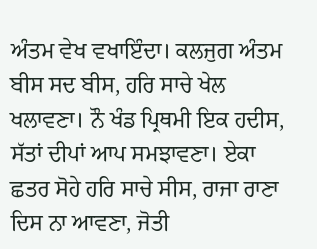ਅੰਤਮ ਵੇਖ ਵਖਾਇੰਦਾ। ਕਲਜੁਗ ਅੰਤਮ ਬੀਸ ਸਦ ਬੀਸ, ਹਰਿ ਸਾਚੇ ਖੇਲ ਖਲਾਵਣਾ। ਨੌ ਖੰਡ ਪ੍ਰਿਥਮੀ ਇਕ ਹਦੀਸ, ਸੱਤਾਂ ਦੀਪਾਂ ਆਪ ਸਮਝਾਵਣਾ। ਏਕਾ ਛਤਰ ਸੋਹੇ ਹਰਿ ਸਾਚੇ ਸੀਸ, ਰਾਜਾ ਰਾਣਾ ਦਿਸ ਨਾ ਆਵਣਾ, ਜੋਤੀ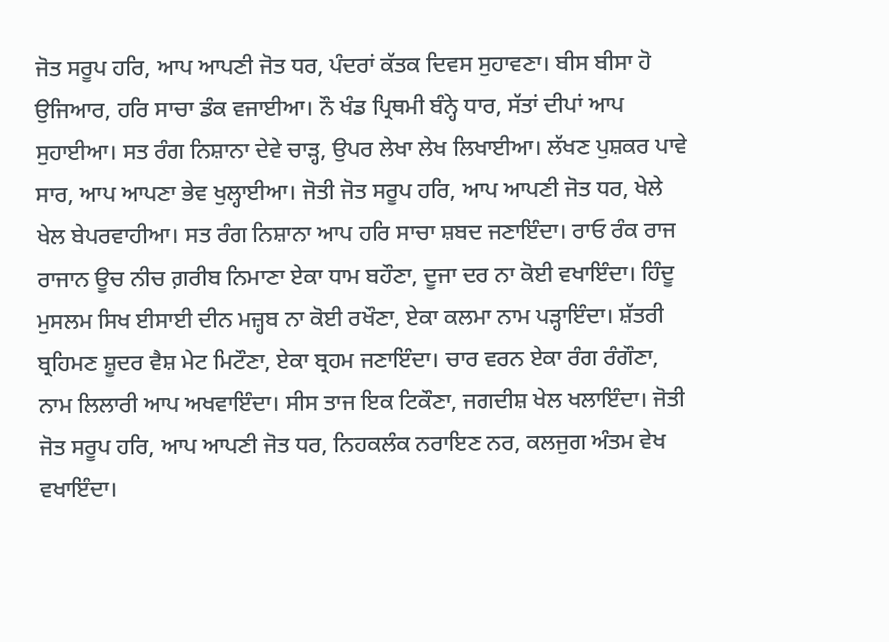ਜੋਤ ਸਰੂਪ ਹਰਿ, ਆਪ ਆਪਣੀ ਜੋਤ ਧਰ, ਪੰਦਰਾਂ ਕੱਤਕ ਦਿਵਸ ਸੁਹਾਵਣਾ। ਬੀਸ ਬੀਸਾ ਹੋ ਉਜਿਆਰ, ਹਰਿ ਸਾਚਾ ਡੰਕ ਵਜਾਈਆ। ਨੌ ਖੰਡ ਪ੍ਰਿਥਮੀ ਬੰਨ੍ਹੇ ਧਾਰ, ਸੱਤਾਂ ਦੀਪਾਂ ਆਪ ਸੁਹਾਈਆ। ਸਤ ਰੰਗ ਨਿਸ਼ਾਨਾ ਦੇਵੇ ਚਾੜ੍ਹ, ਉਪਰ ਲੇਖਾ ਲੇਖ ਲਿਖਾਈਆ। ਲੱਖਣ ਪੁਸ਼ਕਰ ਪਾਵੇ ਸਾਰ, ਆਪ ਆਪਣਾ ਭੇਵ ਖੁਲ੍ਹਾਈਆ। ਜੋਤੀ ਜੋਤ ਸਰੂਪ ਹਰਿ, ਆਪ ਆਪਣੀ ਜੋਤ ਧਰ, ਖੇਲੇ ਖੇਲ ਬੇਪਰਵਾਹੀਆ। ਸਤ ਰੰਗ ਨਿਸ਼ਾਨਾ ਆਪ ਹਰਿ ਸਾਚਾ ਸ਼ਬਦ ਜਣਾਇੰਦਾ। ਰਾਓ ਰੰਕ ਰਾਜ ਰਾਜਾਨ ਊਚ ਨੀਚ ਗ਼ਰੀਬ ਨਿਮਾਣਾ ਏਕਾ ਧਾਮ ਬਹੌਣਾ, ਦੂਜਾ ਦਰ ਨਾ ਕੋਈ ਵਖਾਇੰਦਾ। ਹਿੰਦੂ ਮੁਸਲਮ ਸਿਖ ਈਸਾਈ ਦੀਨ ਮਜ਼੍ਹਬ ਨਾ ਕੋਈ ਰਖੌਣਾ, ਏਕਾ ਕਲਮਾ ਨਾਮ ਪੜ੍ਹਾਇੰਦਾ। ਸ਼ੱਤਰੀ ਬ੍ਰਹਿਮਣ ਸ਼ੂਦਰ ਵੈਸ਼ ਮੇਟ ਮਿਟੌਣਾ, ਏਕਾ ਬ੍ਰਹਮ ਜਣਾਇੰਦਾ। ਚਾਰ ਵਰਨ ਏਕਾ ਰੰਗ ਰੰਗੌਣਾ, ਨਾਮ ਲਿਲਾਰੀ ਆਪ ਅਖਵਾਇੰਦਾ। ਸੀਸ ਤਾਜ ਇਕ ਟਿਕੌਣਾ, ਜਗਦੀਸ਼ ਖੇਲ ਖਲਾਇੰਦਾ। ਜੋਤੀ ਜੋਤ ਸਰੂਪ ਹਰਿ, ਆਪ ਆਪਣੀ ਜੋਤ ਧਰ, ਨਿਹਕਲੰਕ ਨਰਾਇਣ ਨਰ, ਕਲਜੁਗ ਅੰਤਮ ਵੇਖ ਵਖਾਇੰਦਾ।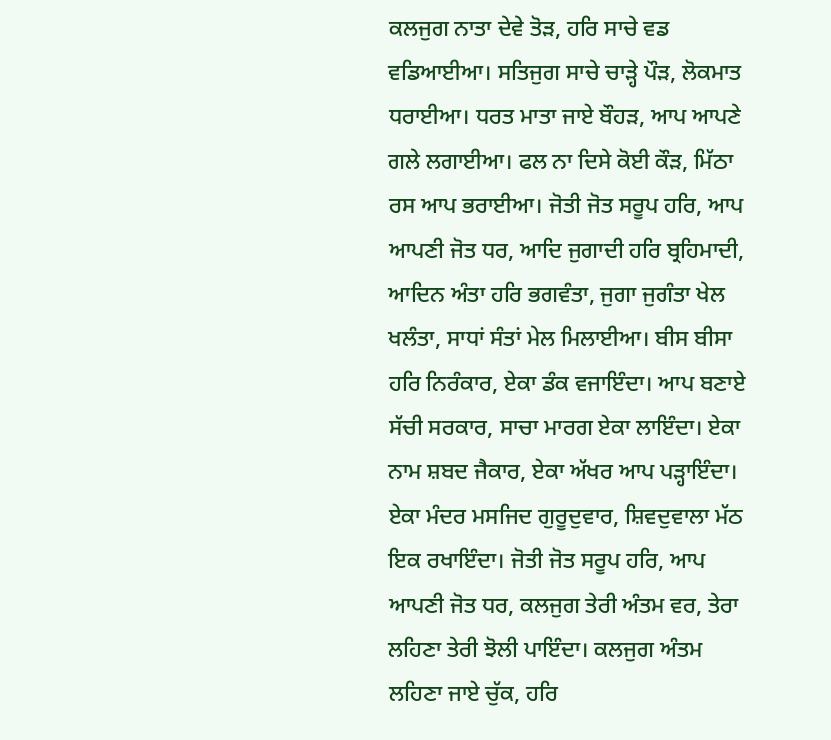ਕਲਜੁਗ ਨਾਤਾ ਦੇਵੇ ਤੋੜ, ਹਰਿ ਸਾਚੇ ਵਡ ਵਡਿਆਈਆ। ਸਤਿਜੁਗ ਸਾਚੇ ਚਾੜ੍ਹੇ ਪੌੜ, ਲੋਕਮਾਤ ਧਰਾਈਆ। ਧਰਤ ਮਾਤਾ ਜਾਏ ਬੌਹੜ, ਆਪ ਆਪਣੇ ਗਲੇ ਲਗਾਈਆ। ਫਲ ਨਾ ਦਿਸੇ ਕੋਈ ਕੌੜ, ਮਿੱਠਾ ਰਸ ਆਪ ਭਰਾਈਆ। ਜੋਤੀ ਜੋਤ ਸਰੂਪ ਹਰਿ, ਆਪ ਆਪਣੀ ਜੋਤ ਧਰ, ਆਦਿ ਜੁਗਾਦੀ ਹਰਿ ਬ੍ਰਹਿਮਾਦੀ, ਆਦਿਨ ਅੰਤਾ ਹਰਿ ਭਗਵੰਤਾ, ਜੁਗਾ ਜੁਗੰਤਾ ਖੇਲ ਖਲੰਤਾ, ਸਾਧਾਂ ਸੰਤਾਂ ਮੇਲ ਮਿਲਾਈਆ। ਬੀਸ ਬੀਸਾ ਹਰਿ ਨਿਰੰਕਾਰ, ਏਕਾ ਡੰਕ ਵਜਾਇੰਦਾ। ਆਪ ਬਣਾਏ ਸੱਚੀ ਸਰਕਾਰ, ਸਾਚਾ ਮਾਰਗ ਏਕਾ ਲਾਇੰਦਾ। ਏਕਾ ਨਾਮ ਸ਼ਬਦ ਜੈਕਾਰ, ਏਕਾ ਅੱਖਰ ਆਪ ਪੜ੍ਹਾਇੰਦਾ। ਏਕਾ ਮੰਦਰ ਮਸਜਿਦ ਗੁਰੂਦੁਵਾਰ, ਸ਼ਿਵਦੁਵਾਲਾ ਮੱਠ ਇਕ ਰਖਾਇੰਦਾ। ਜੋਤੀ ਜੋਤ ਸਰੂਪ ਹਰਿ, ਆਪ ਆਪਣੀ ਜੋਤ ਧਰ, ਕਲਜੁਗ ਤੇਰੀ ਅੰਤਮ ਵਰ, ਤੇਰਾ ਲਹਿਣਾ ਤੇਰੀ ਝੋਲੀ ਪਾਇੰਦਾ। ਕਲਜੁਗ ਅੰਤਮ ਲਹਿਣਾ ਜਾਏ ਚੁੱਕ, ਹਰਿ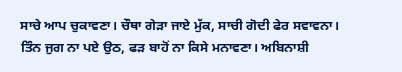ਸਾਚੇ ਆਪ ਚੁਕਾਵਣਾ। ਚੌਥਾ ਗੇੜਾ ਜਾਏ ਮੁੱਕ, ਸਾਚੀ ਗੋਦੀ ਫੇਰ ਸਵਾਵਨਾ। ਤਿੰਨ ਜੁਗ ਨਾ ਪਏ ਉਠ, ਫੜ ਬਾਹੋਂ ਨਾ ਕਿਸੇ ਮਨਾਵਣਾ। ਅਬਿਨਾਸ਼ੀ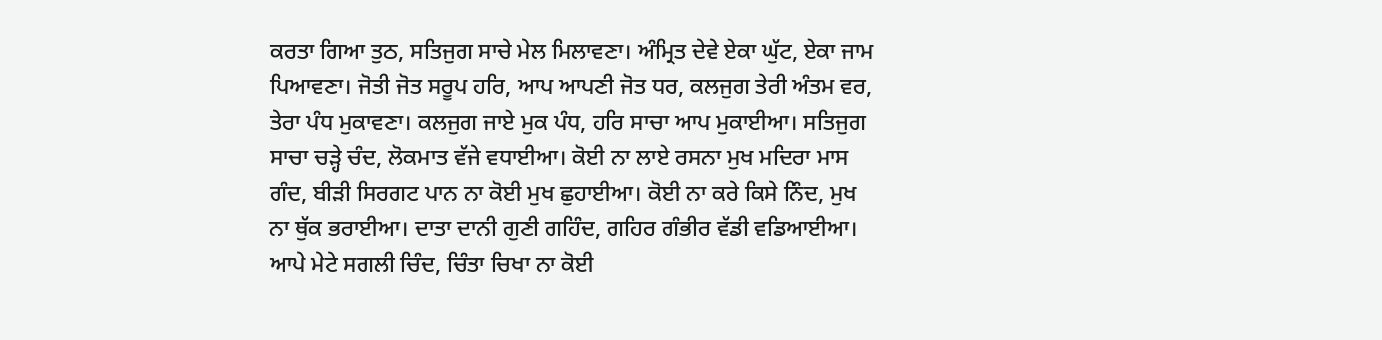ਕਰਤਾ ਗਿਆ ਤੁਠ, ਸਤਿਜੁਗ ਸਾਚੇ ਮੇਲ ਮਿਲਾਵਣਾ। ਅੰਮ੍ਰਿਤ ਦੇਵੇ ਏਕਾ ਘੁੱਟ, ਏਕਾ ਜਾਮ ਪਿਆਵਣਾ। ਜੋਤੀ ਜੋਤ ਸਰੂਪ ਹਰਿ, ਆਪ ਆਪਣੀ ਜੋਤ ਧਰ, ਕਲਜੁਗ ਤੇਰੀ ਅੰਤਮ ਵਰ, ਤੇਰਾ ਪੰਧ ਮੁਕਾਵਣਾ। ਕਲਜੁਗ ਜਾਏ ਮੁਕ ਪੰਧ, ਹਰਿ ਸਾਚਾ ਆਪ ਮੁਕਾਈਆ। ਸਤਿਜੁਗ ਸਾਚਾ ਚੜ੍ਹੇ ਚੰਦ, ਲੋਕਮਾਤ ਵੱਜੇ ਵਧਾਈਆ। ਕੋਈ ਨਾ ਲਾਏ ਰਸਨਾ ਮੁਖ ਮਦਿਰਾ ਮਾਸ ਗੰਦ, ਬੀੜੀ ਸਿਰਗਟ ਪਾਨ ਨਾ ਕੋਈ ਮੁਖ ਛੁਹਾਈਆ। ਕੋਈ ਨਾ ਕਰੇ ਕਿਸੇ ਨਿੰਦ, ਮੁਖ ਨਾ ਥੁੱਕ ਭਰਾਈਆ। ਦਾਤਾ ਦਾਨੀ ਗੁਣੀ ਗਹਿੰਦ, ਗਹਿਰ ਗੰਭੀਰ ਵੱਡੀ ਵਡਿਆਈਆ। ਆਪੇ ਮੇਟੇ ਸਗਲੀ ਚਿੰਦ, ਚਿੰਤਾ ਚਿਖਾ ਨਾ ਕੋਈ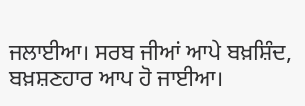ਜਲਾਈਆ। ਸਰਬ ਜੀਆਂ ਆਪੇ ਬਖ਼ਸ਼ਿੰਦ, ਬਖ਼ਸ਼ਣਹਾਰ ਆਪ ਹੋ ਜਾਈਆ।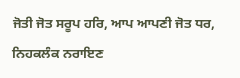ਜੋਤੀ ਜੋਤ ਸਰੂਪ ਹਰਿ, ਆਪ ਆਪਣੀ ਜੋਤ ਧਰ, ਨਿਹਕਲੰਕ ਨਰਾਇਣ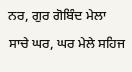ਨਰ, ਗੁਰ ਗੋਬਿੰਦ ਮੇਲਾ ਸਾਚੇ ਘਰ, ਘਰ ਮੇਲੇ ਸਹਿਜ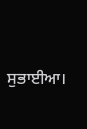ਸੁਭਾਈਆ।